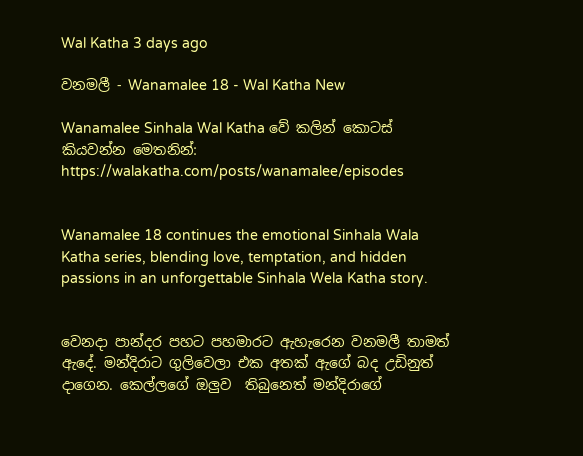Wal Katha 3 days ago

වනමලී - Wanamalee 18 - Wal Katha New

Wanamalee Sinhala Wal Katha වේ කලින් කොටස් කියවන්න මෙතනින්: https://walakatha.com/posts/wanamalee/episodes


Wanamalee 18 continues the emotional Sinhala Wala Katha series, blending love, temptation, and hidden passions in an unforgettable Sinhala Wela Katha story.


වෙනදා පාන්දර පහට පහමාරට ඇහැරෙන වනමලී තාමත් ඇදේ. මන්දිරාට ගුලිවෙලා එක අතක් ඇගේ බද උඩිනුත් දාගෙන. කෙල්ලගේ ඔලුව  තිබුනෙත් මන්දිරාගේ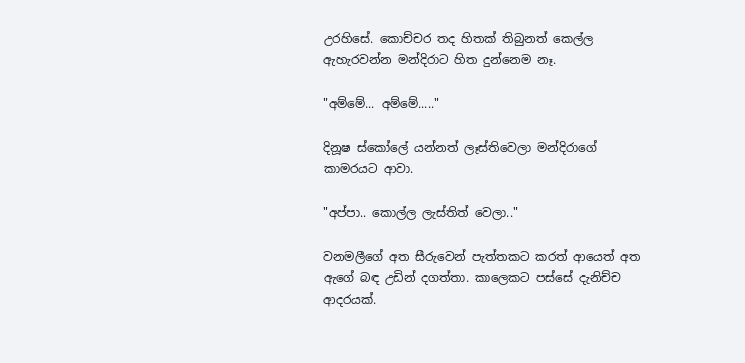උරහිසේ. කොච්චර තද හිතක් තිබුනත් කෙල්ල ඇහැරවන්න මන්දිරාට හිත දුන්නෙම නෑ.

"අම්මේ... අම්මේ....."

දිනූෂ ස්කෝලේ යන්නත් ලෑස්තිවෙලා මන්දිරාගේ කාමරයට ආවා.

"අප්පා.. කොල්ල ලැස්තිත් වෙලා.."

වනමලීගේ අත සීරුවෙන් පැත්තකට කරත් ආයෙත් අත ඇගේ බඳ උඩින් දගත්තා. කාලෙකට පස්සේ දැනිච්ච ආදරයක්.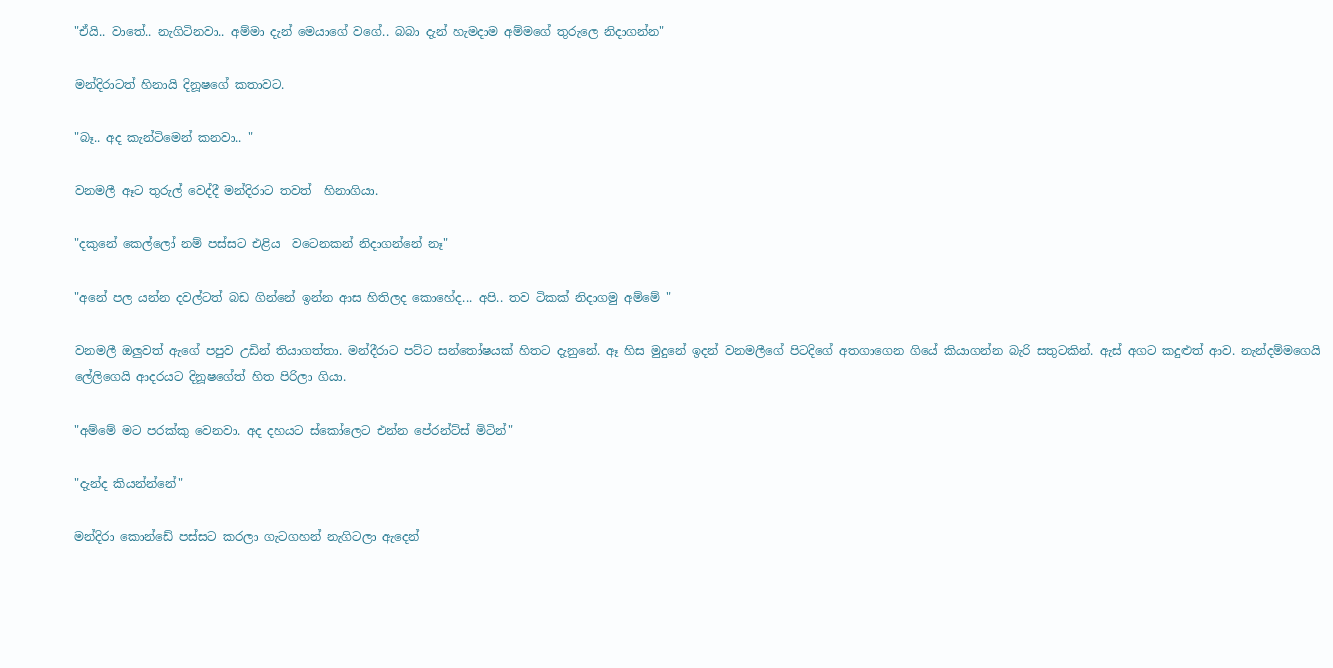"ඒයි.. වාතේ.. නැගිටිනවා.. අම්මා දැන් මෙයාගේ වගේ.. බබා දැන් හැමදාම අම්මගේ තුරුලෙ නිදාගන්න"

මන්දිරාටත් හිනායි දිනූෂගේ කතාවට.

"බෑ.. අද කැන්ටිමෙන් කනවා.. "

වනමලී ඈට තුරුල් වෙද්දී මන්දිරාට තවත්  හිනාගියා.

"දකුනේ කෙල්ලෝ නම් පස්සට එළිය  වටෙනකන් නිදාගන්නේ නෑ"

"අනේ පල යන්න දවල්ටත් බඩ ගින්නේ ඉන්න ආස හිතිලද කොහේද... අපි.. තව ටිකක් නිදාගමු අම්මේ "

වනමලී ඔලුවත් ඇගේ පපුව උඩින් තියාගත්තා. මන්දීරාට පට්ට සන්තෝෂයක් හිතට දැනුනේ. ඈ හිස මුදුනේ ඉදන් වනමලීගේ පිටදිගේ අතගාගෙන ගියේ කියාගන්න බැරි සතුටකින්. ඇස් අගට කදුළුත් ආව. නැන්දම්මගෙයි ලේලිගෙයි ආදරයට දිනූෂගේත් හිත පිරිලා ගියා.

"අම්මේ මට පරක්කු වෙනවා. අද දහයට ස්කෝලෙට එන්න පේරන්ට්ස් මිටින්"

"දැන්ද කියන්න්නේ"

මන්දිරා කොන්ඩේ පස්සට කරලා ගැටගහන් නැගිටලා ඇදෙන්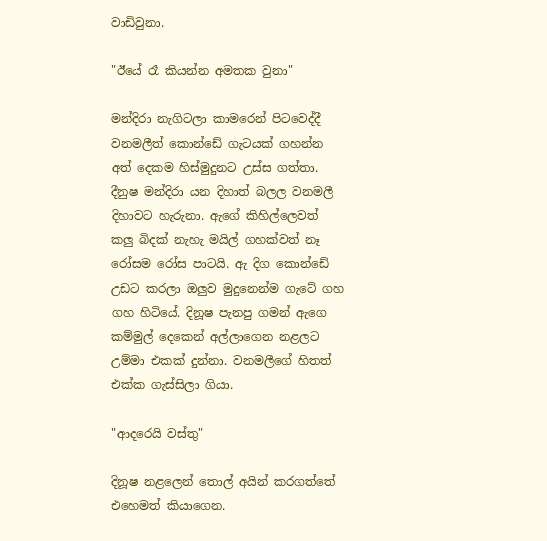වාඩිවුනා.

"ඊයේ රෑ කියන්න අමතක වුනා"

මන්දිරා නැගිටලා කාමරෙන් පිටවෙද්දී වනමලීත් කොන්ඩේ ගැටයක් ගහන්න අත් දෙකම හිස්මුදුනට උස්ස ගත්තා. දීනුෂ මන්දිරා යන දිහාත් බලල වනමලී දිහාවට හැරුනා. ඇගේ කිහිල්ලෙවත් කලු බිදක් නැහැ මයිල් ගහක්වත් නෑ රෝසම රෝස පාටයි. ඇ දිග කොන්ඩේ උඩට කරලා ඔලුව මුදුනෙන්ම ගැටේ ගහ ගහ හිටියේ. දිනූෂ පැනපු ගමන් ඇගෙ කම්මුල් දෙකෙන් අල්ලාගෙන නළලට උම්මා එකක් දුන්නා. වනමලීගේ හිතත් එක්ක ගැස්සිලා ගියා.

"ආදරෙයි වස්තු"

දිනූෂ නළලෙන් තොල් අයින් කරගත්තේ එහෙමත් කියාගෙන.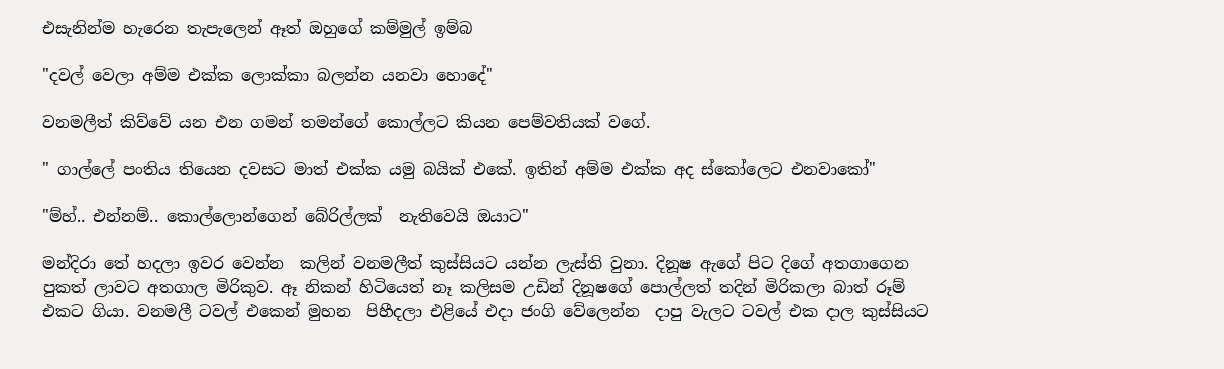එසැනින්ම හැරෙන තැපැලෙන් ඈත් ඔහුගේ කම්මුල් ඉම්බ

"දවල් වෙලා අම්ම එක්ක ලොක්කා බලන්න යනවා හොදේ"

වනමලීත් කිව්වේ යන එන ගමන් තමන්ගේ කොල්ලට කියන පෙම්වතියක් වගේ.

" ගාල්ලේ පංතිය තියෙන දවසට මාත් එක්ක යමු බයික් එකේ. ඉතින් අම්ම එක්ක අද ස්කෝලෙට එනවාකෝ"

"ම්හ්.. එන්නම්.. කොල්ලොන්ගෙන් බේරිල්ලක්  නැතිවෙයි ඔයාට"

මන්දිරා තේ හදලා ඉවර වෙන්න  කලින් වනමලීත් කුස්සියට යන්න ලැස්ති වුනා. දිනූෂ ඇගේ පිට දිගේ අතගාගෙන පුකත් ලාවට අතගාල මිරිකුව. ඈ නිකන් හිටියෙත් නෑ කලිසම උඩින් දිනූෂගේ පොල්ලත් තදින් මිරිකලා බාත් රූම් එකට ගියා. වනමලී ටවල් එකෙන් මුහන  පිහීදලා එළියේ එදා ජංගි වේලෙන්න  දාපු වැලට ටවල් එක දාල කුස්සියට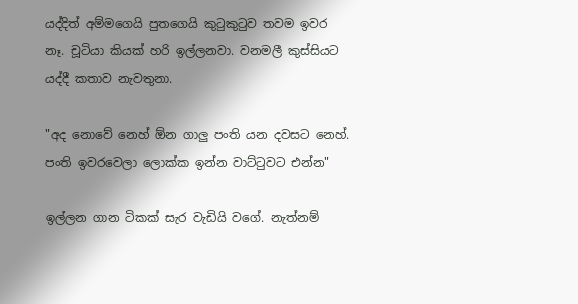යද්දිත් අම්මගෙයි පුතගෙයි කුටුකුටුව තවම ඉවර නෑ. චූටියා කියක් හරි ඉල්ලනවා. වනමලී කුස්සියට යද්දී කතාව නැවතුනා.

"අද නොවේ නෙහ් ඕන ගාලු පංති යන දවසට නෙහ්. පංති ඉවරවෙලා ලොක්ක ඉන්න වාට්ටුවට එන්න"

ඉල්ලන ගාන ටිකක් සැර වැඩියි වගේ. නැත්නම්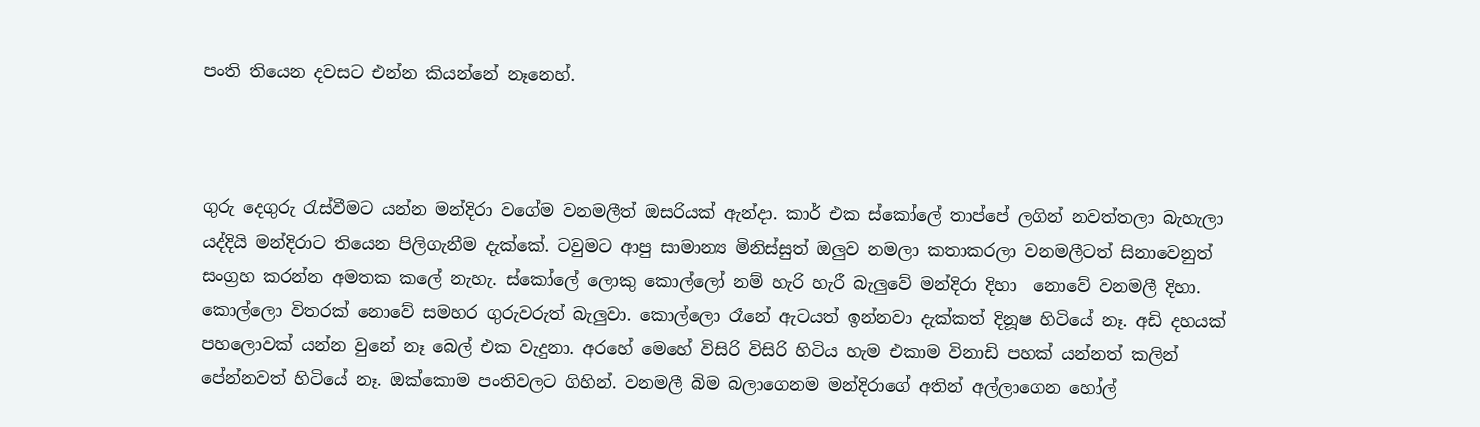පංති තියෙන දවසට එන්න කියන්නේ නෑනෙහ්.



ගුරු දෙගුරු රැස්වීමට යන්න මන්දිරා වගේම වනමලීත් ඔසරියක් ඇන්දා. කාර් එක ස්කෝලේ තාප්පේ ලගින් නවත්තලා බැහැලා යද්දියි මන්දිරාට තියෙන පිලිගැනීම දැක්කේ. ටවුමට ආපු සාමාන්‍ය මිනිස්සුත් ඔලුව නමලා කතාකරලා වනමලීටත් සිනාවෙනුත් සංග්‍රහ කරන්න අමතක කලේ නැහැ. ස්කෝලේ ලොකු කොල්ලෝ නම් හැරි හැරී බැලුවේ මන්දිරා දිහා  නොවේ වනමලී දිහා. කොල්ලො විතරක් නොවේ සමහර ගුරුවරුත් බැලුවා. කොල්ලො රෑනේ ඇටයත් ඉන්නවා දැක්කත් දිනූෂ හිටියේ නෑ. අඩි දහයක් පහලොවක් යන්න වුනේ නෑ බෙල් එක වැදුනා. අරහේ මෙහේ විසිරි විසිරි හිටිය හැම එකාම විනාඩි පහක් යන්නත් කලින් පේන්නවත් හිටියේ නෑ. ඔක්කොම පංතිවලට ගිහින්. වනමලී බිම බලාගෙනම මන්දිරාගේ අතින් අල්ලාගෙන හෝල්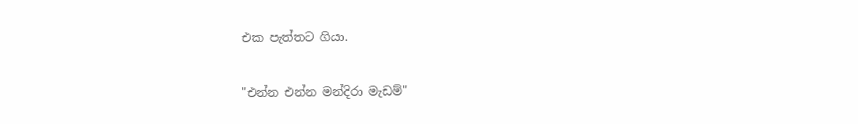එක පැත්තට ගියා.

"එන්න එන්න මන්දිරා මැඩම්"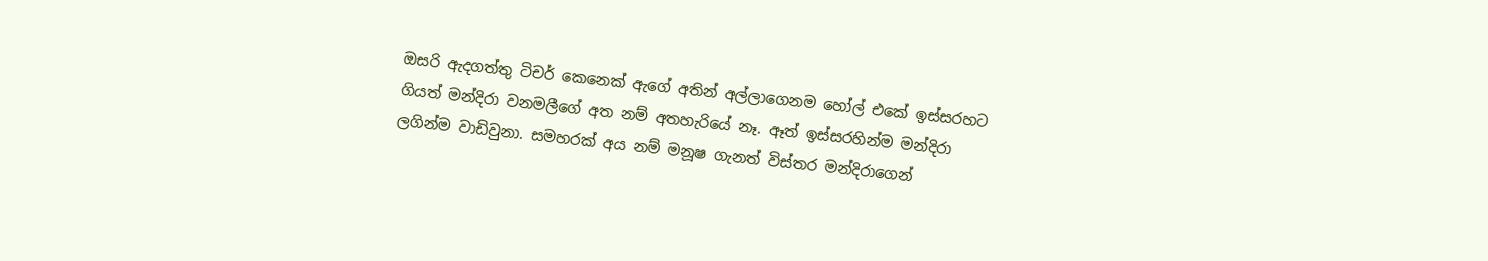ඔසරි ඇදගත්තු ටිචර් කෙනෙක් ඇගේ අතින් අල්ලාගෙනම හෝල් එකේ ඉස්සරහට ගියත් මන්දිරා වනමලීගේ අත නම් අතහැරියේ නෑ. ඈත් ඉස්සරහින්ම මන්දිරා ලගින්ම වාඩිවුනා. සමහරක් අය නම් මනූෂ ගැනත් විස්තර මන්දිරාගෙන්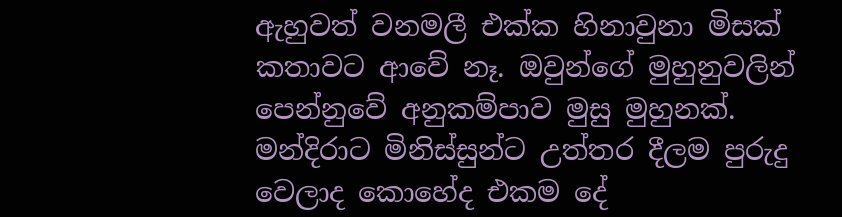ඇහුවත් වනමලී එක්ක හිනාවුනා මිසක් කතාවට ආවේ නෑ. ඔවුන්ගේ මුහුනුවලින් පෙන්නුවේ අනුකම්පාව මුසු මුහුනක්. මන්දිරාට මිනිස්සුන්ට උත්තර දීලම පුරුදු වෙලාද කොහේද එකම දේ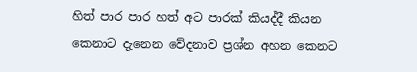හිත් පාර පාර හත් අට පාරක් කියද්දී කියන කෙනාට දැනෙන වේදනාව ප්‍රශ්න අහන කෙනට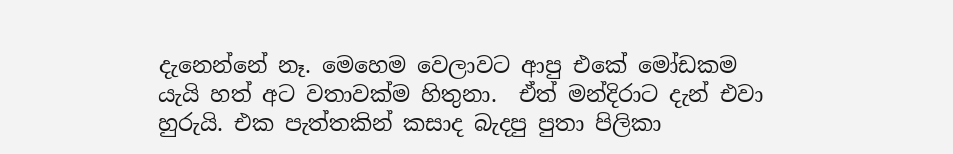දැනෙන්නේ නෑ. මෙහෙම වෙලාවට ආපු එකේ මෝඩකම යැයි හත් අට වතාවක්ම හිතුනා.  ඒත් මන්දිරාට දැන් එවා හුරුයි. එක පැත්තකින් කසාද බැදපු පුතා පිලිකා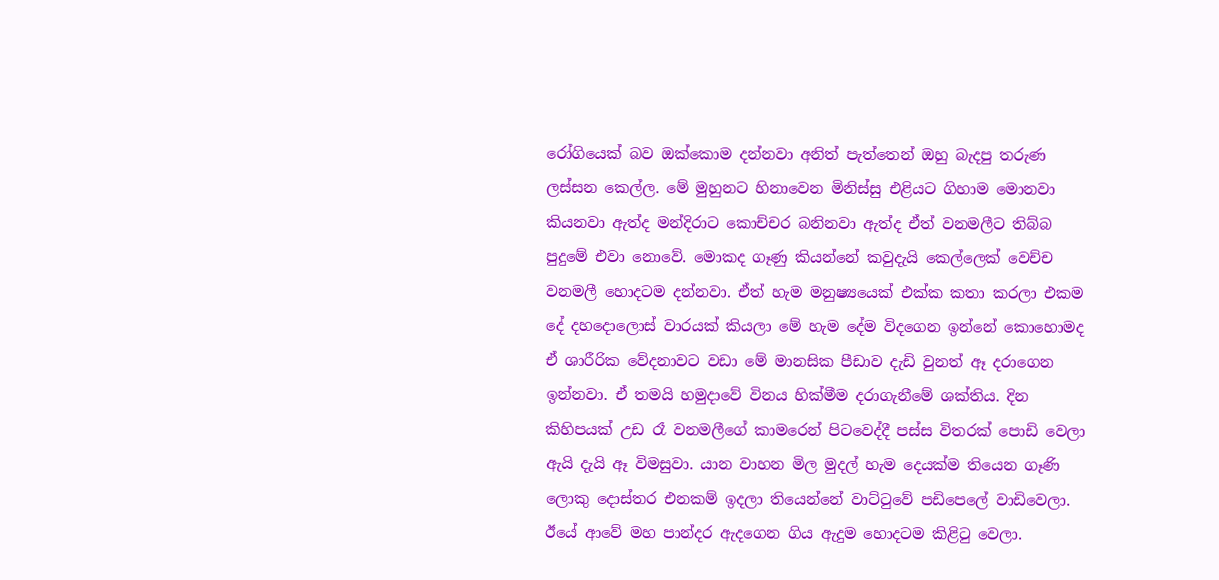රෝගියෙක් බව ඔක්කොම දන්නවා අනිත් පැත්තෙන් ඔහු බැදපු තරුණ ලස්සන කෙල්ල. මේ මුහුනට හිනාවෙන මිනිස්සු එළියට ගිහාම මොනවා කියනවා ඇත්ද මන්දිරාට කොච්චර බනිනවා ඇත්ද ඒත් වනමලීට තිබ්බ පුදුමේ එවා නොවේ. මොකද ගෑණු කියන්නේ කවුදැයි කෙල්ලෙක් වෙච්ච වනමලී හොදටම දන්නවා. ඒත් හැම මනුෂ්‍යයෙක් එක්ක කතා කරලා එකම දේ දහදොලොස් වාරයක් කියලා මේ හැම දේම විදගෙන ඉන්නේ කොහොමද ඒ ශාරීරික වේදනාවට වඩා මේ මානසික පීඩාව දැඩි වුනත් ඈ දරාගෙන ඉන්නවා. ඒ තමයි හමුදාවේ විනය හික්මීම දරාගැනීමේ ශක්තිය. දින කිහිපයක් උඩ රෑ වනමලීගේ කාමරෙන් පිටවෙද්දී පස්ස විතරක් පොඩි වෙලා ඇයි දැයි ඈ විමසුවා. යාන වාහන මිල මුදල් හැම දෙයක්ම තියෙන ගෑණි ලොකු දොස්තර එනකම් ඉදලා තියෙන්නේ වාට්ටුවේ පඩිපෙලේ වාඩිවෙලා. ඊයේ ආවේ මහ පාන්දර ඇදගෙන ගිය ඇදුම හොදටම කිළිටු වෙලා.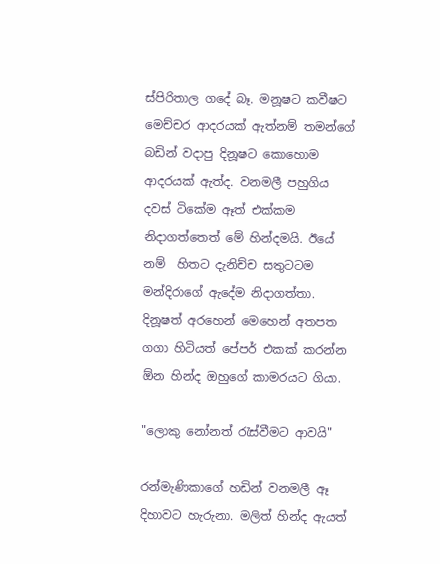ස්පිරිතාල ගදේ බෑ. මනූෂට කවීෂට මෙච්චර ආදරයක් ඇත්නම් තමන්ගේ බඩින් වදාපු දිනූෂට කොහොම ආදරයක් ඇත්ද. වනමලී පහුගිය දවස් ටිකේම ඈත් එක්කම නිදාගත්තෙත් මේ හින්දමයි. ඊයේ නම්  හිතට දැනිච්ච සතුටටම මන්දිරාගේ ඇදේම නිදාගත්තා. දිනූෂත් අරහෙන් මෙහෙන් අතපත ගගා හිටියත් පේපර් එකක් කරන්න ඕන හින්ද ඔහුගේ කාමරයට ගියා.

"ලොකු නෝනත් රැස්වීමට ආවයි"

රන්මැණිකාගේ හඩින් වනමලී ඈ දිහාවට හැරුනා. මලිත් හින්ද ඇයත්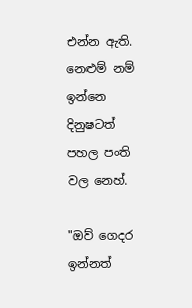එන්න ඇති. නෙළුම් නම් ඉන්නෙ දිනුෂටත් පහල පංති වල නෙහ්.

"ඔව් ගෙදර ඉන්නත්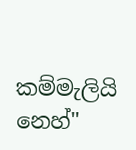කම්මැලියි නෙහ්"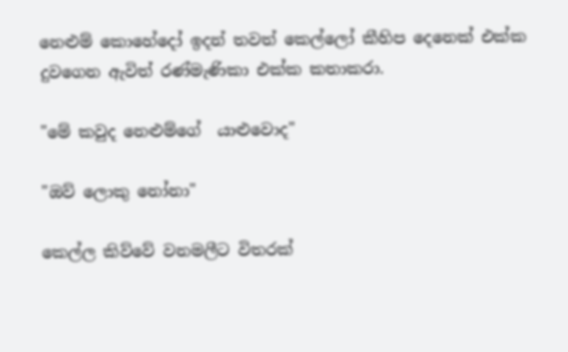නෙළුම් කොහේදෝ ඉදන් තවත් කෙල්ලෝ කීහිප දෙනෙක් එක්ක දුවගෙන ඇවිත් රණ්මැණිකා එක්ක කතාකරා.

"මේ කවුද නෙළුම්ගේ  යාළුවොද"

"ඔව් ලොකු නෝනා"

කෙල්ල කිව්වේ වනමලීට විතරක්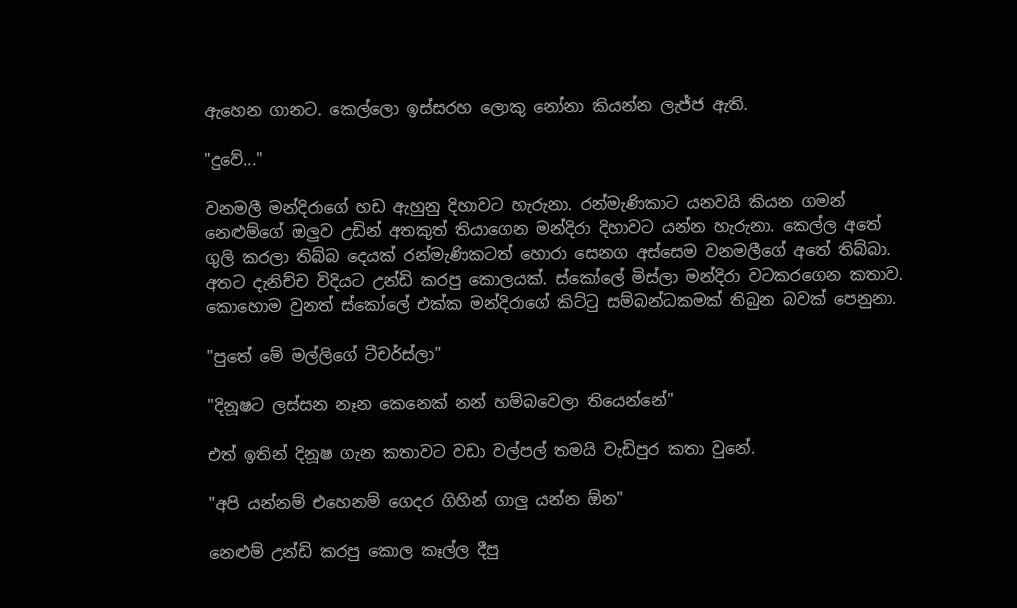ඇහෙන ගානට. කෙල්ලො ඉස්සරහ ලොකු නෝනා කියන්න ලැජ්ජ ඇති.

"දුවේ..."

වනමලී මන්දිරාගේ හඩ ඇහුනු දිහාවට හැරුනා. රන්මැණිකාට යනවයි කියන ගමන් නෙළුම්ගේ ඔලුව උඩින් අතකුත් තියාගෙන මන්දිරා දිහාවට යන්න හැරුනා. කෙල්ල අතේ ගුලි කරලා තිබ්බ දෙයක් රන්මැණිකටත් හොරා සෙනග අස්සෙම වනමලීගේ අතේ තිබ්බා. අතට දැනිච්ච විදියට උන්ඩි කරපු කොලයක්. ස්කෝලේ මිස්ලා මන්දිරා වටකරගෙන කතාව. කොහොම වුනත් ස්කෝලේ එක්ක මන්දිරාගේ කිට්ටු සම්බන්ධකමක් තිබුන බවක් පෙනුනා.

"පුතේ මේ මල්ලිගේ ටීචර්ස්ලා"

"දිනූෂට ලස්සන නෑන කෙනෙක් නන් හම්බවෙලා තියෙන්නේ"

එත් ඉතින් දිනූෂ ගැන කතාවට වඩා වල්පල් තමයි වැඩිපුර කතා වුනේ.

"අපි යන්නම් එහෙනම් ගෙදර ගිහින් ගාලු යන්න ඕන"

නෙළුම් උන්ඩි කරපු කොල කෑල්ල දීපු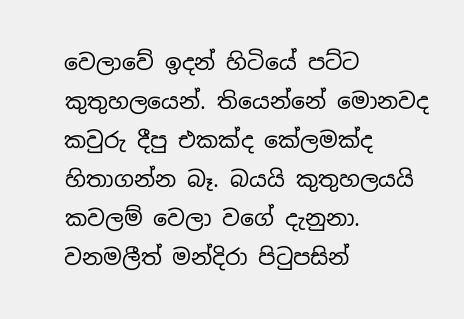වෙලාවේ ඉදන් හිටියේ පට්ට කුතුහලයෙන්. තියෙන්නේ මොනවද කවුරු දීපු එකක්ද කේලමක්ද හිතාගන්න බෑ. බයයි කුතුහලයයි කවලම් වෙලා වගේ දැනුනා. වනමලීත් මන්දිරා පිටුපසින්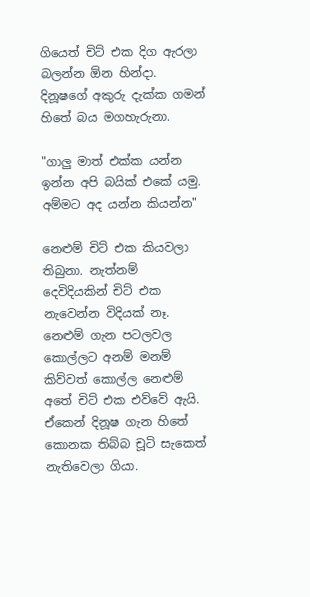ගියෙත් චිට් එක දිග ඇරලා බලන්න ඕන හින්දා. දිනූෂගේ අකුරු දැක්ක ගමන් හිතේ බය මගහැරුනා.

"ගාලු මාත් එක්ක යන්න ඉන්න අපි බයික් එකේ යමු. අම්මට අද යන්න කියන්න"

නෙළුම් චිට් එක කියවලා තිබුනා. නැත්නම්  දෙවිදියකින් චිට් එක නැවෙන්න විදියක් නෑ. නෙළුම් ගැන පටලවල කොල්ලට අනම් මනම් කිව්වත් කොල්ල නෙළුම් අතේ චිට් එක එව්වේ ඇයි. ඒකෙන් දිනූෂ ගැන හිතේ කොනක තිබ්බ චූටි සැකෙත් නැතිවෙලා ගියා.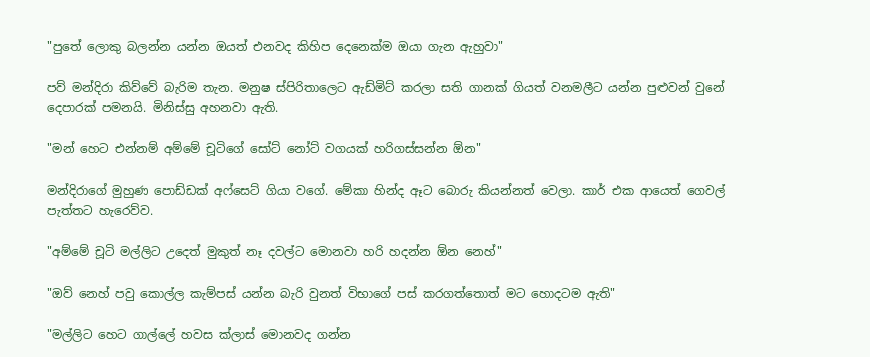"පුතේ ලොකු බලන්න යන්න ඔයත් එනවද කිහිප දෙනෙක්ම ඔයා ගැන ඇහුවා"

පව් මන්දිරා කිව්වේ බැරිම තැන. මනුෂ ස්පිරිතාලෙට ඇඩ්මිට් කරලා සති ගානක් ගියත් වනමලීට යන්න පුළුවන් වුනේ දෙපාරක් පමනයි. මිනිස්සු අහනවා ඇති.

"මන් හෙට එන්නම් අම්මේ චූටිගේ සෝට් නෝට් වගයක් හරිගස්සන්න ඕන"

මන්දිරාගේ මුහුණ පොඩ්ඩක් අෆ්සෙට් ගියා වගේ. මේකා හින්ද ඈට බොරු කියන්නත් වෙලා. කාර් එක ආයෙත් ගෙවල් පැත්තට හැරෙව්ව.

"අම්මේ චූටි මල්ලිට උදෙත් මුකුත් නෑ දවල්ට මොනවා හරි හදන්න ඕන නෙහ්"

"ඔව් නෙහ් පවු කොල්ල කැම්පස් යන්න බැරි වුනත් විභාගේ පස් කරගත්තොත් මට හොදටම ඇති"

"මල්ලිට හෙට ගාල්ලේ හවස ක්ලාස් මොනවද ගන්න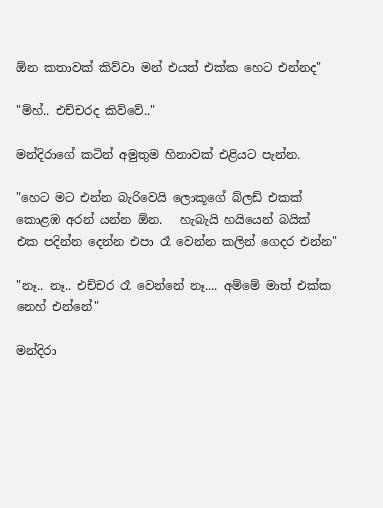ඕන කතාවක් කිව්වා මන් එයත් එක්ක හෙට එන්නද"

"ම්හ්.. එච්චරද කිව්වේ.."

මන්දිරාගේ කටින් අමුතුම හිනාවක් එළියට පැන්න.

"හෙට මට එන්න බැරිවෙයි ලොකූගේ බ්ලඩ් එකක් කොළඹ අරන් යන්න ඕන.   හැබැයි හයියෙන් බයික් එක පදින්න දෙන්න එපා රෑ වෙන්න කලින් ගෙදර එන්න"

"නෑ.. නෑ.. එච්චර රෑ වෙන්නේ නෑ.... අම්මේ මාත් එක්ක නෙහ් එන්නේ"

මන්දිරා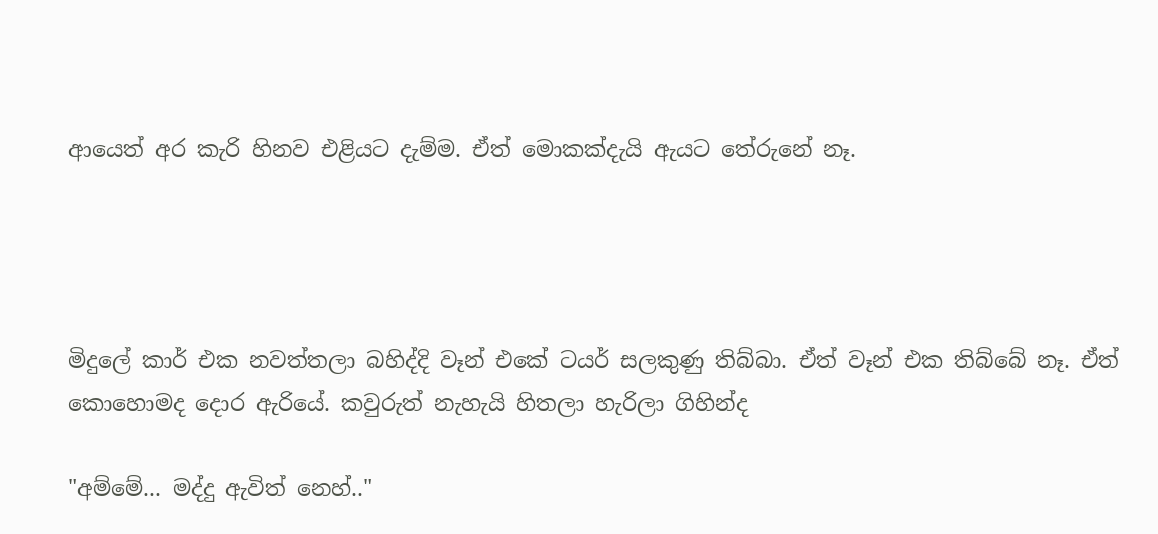ආයෙත් අර කැරි හිනව එළියට දැම්ම. ඒත් මොකක්දැයි ඇයට තේරුනේ නෑ.




මිදුලේ කාර් එක නවත්තලා බහිද්දි වෑන් එකේ ටයර් සලකුණු තිබ්බා. ඒත් වෑන් එක තිබ්බේ නෑ. ඒත් කොහොමද දොර ඇරියේ. කවුරුත් නැහැයි හිතලා හැරිලා ගිහින්ද

"අම්මේ... මද්දු ඇවිත් නෙහ්.."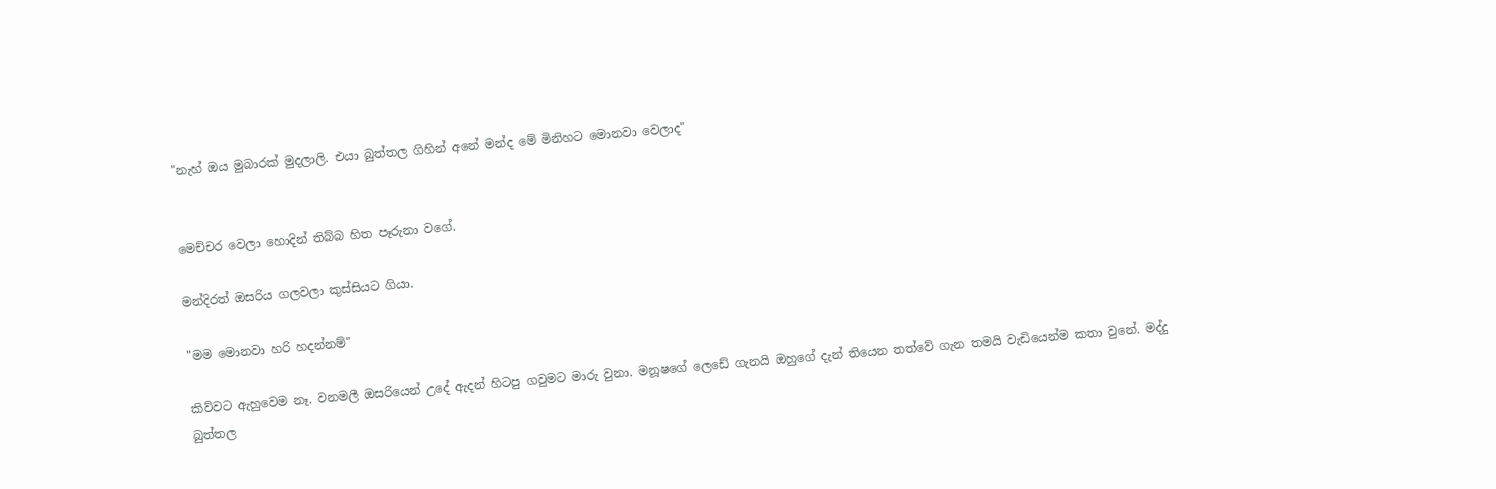"නැහ් ඔය මුබාරක් මුදලාලි. එයා බුත්තල ගිහින් අනේ මන්ද මේ මිනිහට මොනවා වෙලාද"


මෙච්චර වෙලා හොදින් තිබ්බ හිත පෑරුනා වගේ.

මන්දිරත් ඔසරිය ගලවලා කුස්සියට ගියා.

"මම මොනවා හරි හදන්නම්"

කිව්වට ඇහුවෙම නෑ. වනමලී ඔසරියෙන් උදේ ඇදන් හිටපු ගවුමට මාරු වුනා. මනූෂගේ ලෙඩේ ගැනයි ඔහුගේ දැන් තියෙන තත්වේ ගැන තමයි වැඩියෙන්ම කතා වුනේ. මද්දු බුත්තල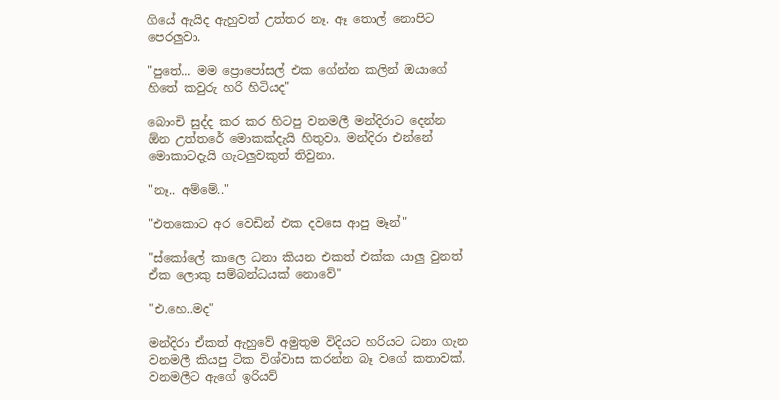ගියේ ඇයිද ඇහුවත් උත්තර නෑ. ඈ තොල් නොපිට පෙරලුවා.

"පුතේ... මම ප්‍රොපෝසල් එක ගේන්න කලින් ඔයාගේ හිතේ කවුරු හරි හිටියද"

බොංචි සුද්ද කර කර හිටපු වනමලී මන්දිරාට දෙන්න ඕන උත්තරේ මොකක්දැයි හිතුවා. මන්දිරා එන්නේ මොකාටදැයි ගැටලුවකුත් තිවුනා.

"නෑ.. අම්මේ.."

"එතකොට අර වෙඩින් එක දවසෙ ආපු මෑන්"

"ස්කෝලේ කාලෙ ධනා කියන එකත් එක්ක යාලු වුනත් ඒක ලොකු සම්බන්ධයක් නොවේ"

"එ.හෙ..මද"

මන්දිරා ඒකත් ඇහුවේ අමුතුම විදියට හරියට ධනා ගැන වනමලී කියපු ටික විශ්වාස කරන්න බෑ වගේ කතාවක්. වනමලීට ඇගේ ඉරියව්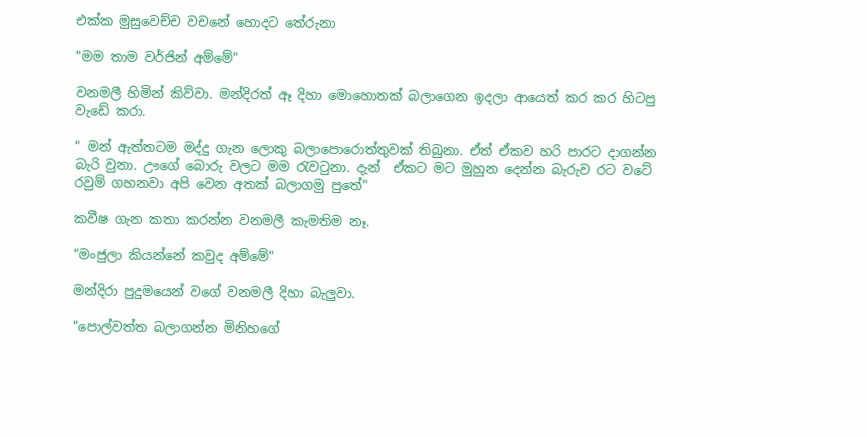එක්ක මුසුවෙච්ච වචනේ හොදට තේරුනා

"මම තාම වර්ජින් අම්මේ"

වනමලී හිමින් කිව්වා. මන්දිරත් ඈ දිහා මොහොතක් බලාගෙන ඉදලා ආයෙත් කර කර හිටපු වැඩේ කරා.

" මන් ඇත්තටම මද්දු ගැන ලොකු බලාපොරොත්තුවක් තිබුනා. ඒත් ඒකව හරි පාරට දාගන්න බැරි වුනා. ඌගේ බොරු වලට මම රැවටුනා. දැන්  ඒකට මට මුහුන දෙන්න බැරුව රට වටේ රවුම් ගහනවා අපි වෙන අතක් බලාගමු පුතේ"

කවීෂ ගැන කතා කරන්න වනමලී කැමතිම නෑ.

"මංජුලා කියන්නේ කවුද අම්මේ"

මන්දිරා පුදුමයෙන් වගේ වනමලී දිහා බැලුවා.

"පොල්වත්ත බලාගන්න මිනිහගේ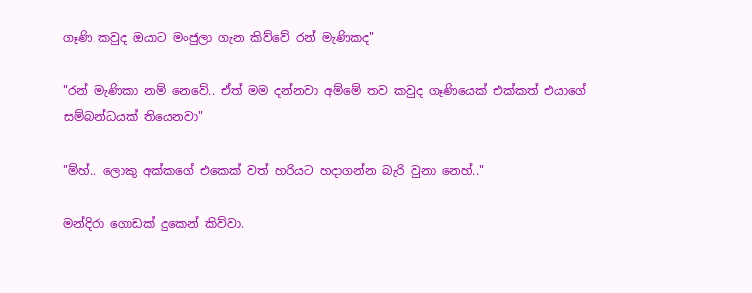ගෑණි කවුද ඔයාට මංජුලා ගැන කිව්වේ රන් මැණිකද"

"රන් මැණිකා නම් නෙවේ.. ඒත් මම දන්නවා අම්මේ තව කවුද ගෑණියෙක් එක්කත් එයාගේ සම්බන්ධයක් තියෙනවා"

"ම්හ්.. ලොකු අක්කගේ එකෙක් වත් හරියට හදාගන්න බැරි වුනා නෙහ්.."

මන්දිරා ගොඩක් දුකෙන් කිව්වා.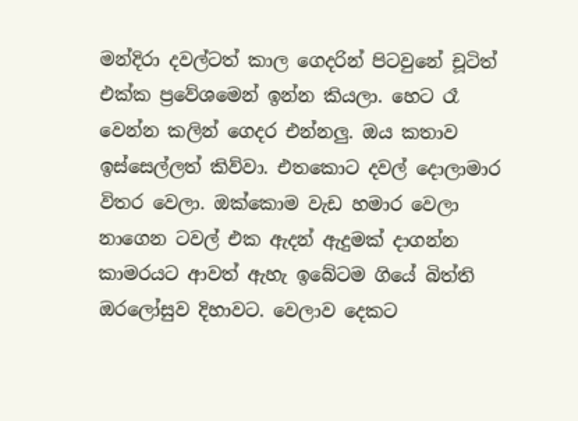මන්දිරා දවල්ටත් කාල ගෙදරින් පිටවුනේ චූටිත් එක්ක ප්‍රවේශමෙන් ඉන්න කියලා. හෙට රෑ වෙන්න කලින් ගෙදර එන්නලු. ඔය කතාව ඉස්සෙල්ලත් කිව්වා. එතකොට දවල් දොලාමාර විතර වෙලා. ඔක්කොම වැඩ හමාර වෙලා නාගෙන ටවල් එක ඇදන් ඇදුමක් දාගන්න කාමරයට ආවත් ඇහැ ඉබේටම ගියේ බිත්ති ඔරලෝසුව දිහාවට. වෙලාව දෙකට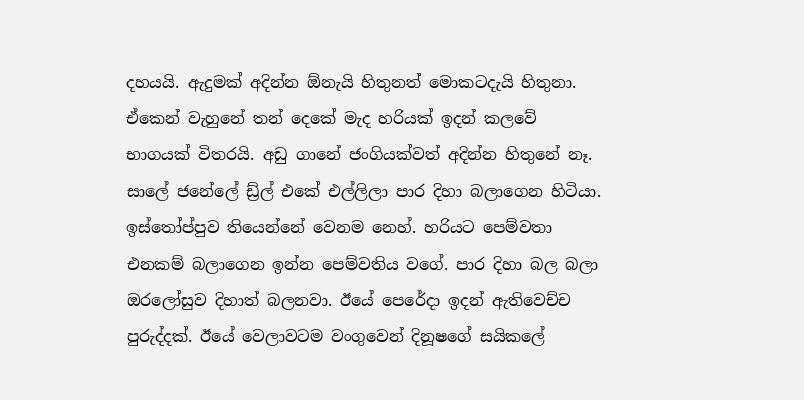දහයයි. ඇදුමක් අදින්න ඕනැයි හිතුනත් මොකටදැයි හිතුනා. ඒකෙන් වැහුනේ තන් දෙකේ මැද හරියක් ඉදන් කලවේ භාගයක් විතරයි. අඩු ගානේ ජංගියක්වත් අදින්න හිතුනේ නෑ. සාලේ ජනේලේ ඩ්‍ර්ල් එකේ එල්ලිලා පාර දිහා බලාගෙන හිටියා. ඉස්තෝප්පුව තියෙන්නේ වෙනම නෙහ්. හරියට පෙම්වතා එනකම් බලාගෙන ඉන්න පෙම්වතිය වගේ. පාර දිහා බල බලා ඔරලෝසුව දිහාත් බලනවා. ඊයේ පෙරේදා ඉදන් ඇතිවෙච්ච පුරුද්දක්. ඊයේ වෙලාවටම වංගුවෙන් දිනූෂගේ සයිකලේ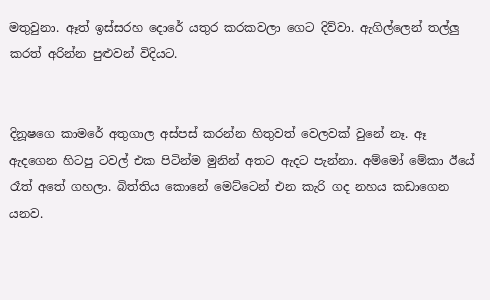මතුවුනා. ඈත් ඉස්සරහ දොරේ යතුර කරකවලා ගෙට දිව්වා. ඇගිල්ලෙන් තල්ලු කරත් අරින්න පුළුවන් විදියට.


දිනූෂගෙ කාමරේ අතුගාල අස්පස් කරන්න හිතුවත් වෙලවක් වුනේ නෑ. ඈ ඇදගෙන හිටපු ටවල් එක පිටින්ම මුනින් අතට ඇදට පැන්නා. අම්මෝ මේකා ඊයේ රෑත් අතේ ගහලා. බිත්තිය කොනේ මෙට්ටෙන් එන කැරි ගද නහය කඩාගෙන යනව.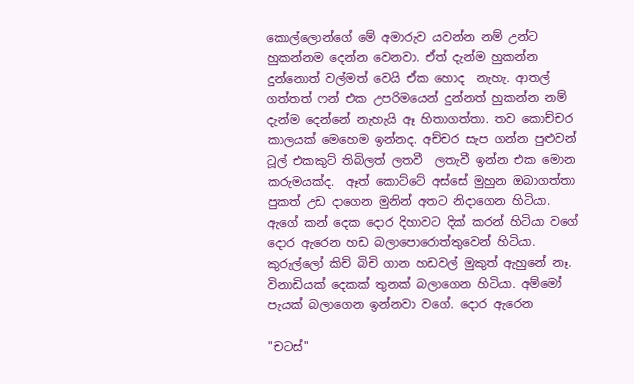කොල්ලොන්ගේ මේ අමාරුව යවන්න නම් උන්ට හුකන්නම දෙන්න වෙනවා. ඒත් දැන්ම හුකන්න දුන්නොත් වල්මත් වෙයි ඒක හොද  නැහැ. ආතල් ගත්තත් ෆන් එක උපරිමයෙන් දුන්නත් හුකන්න නම් දැන්ම දෙන්නේ නැහැයි ඈ හිතාගත්තා. තව කොච්චර කාලයක් මෙහෙම ඉන්නද. අච්චර සැප ගන්න පුළුවන් ටූල් එකකුට් තිබිලත් ලතවී  ලතැවී ඉන්න එක මොන කරුමයක්ද.  ඈත් කොට්ටේ අස්සේ මුහුන ඔබාගත්තා පුකත් උඩ දාගෙන මුනින් අතට නිදාගෙන හිටියා. ඇගේ කන් දෙක දොර දිහාවට දික් කරන් හිටියා වගේ දොර ඇරෙන හඩ බලාපොරොත්තුවෙන් හිටියා. කුරුල්ලෝ කිච් බිචි ගාන හඩවල් මුකුත් ඇහුනේ නෑ. විනාඩියක් දෙකක් තුනක් බලාගෙන හිටියා. අම්මෝ පැයක් බලාගෙන ඉන්නවා වගේ. දොර ඇරෙන

"චටස්"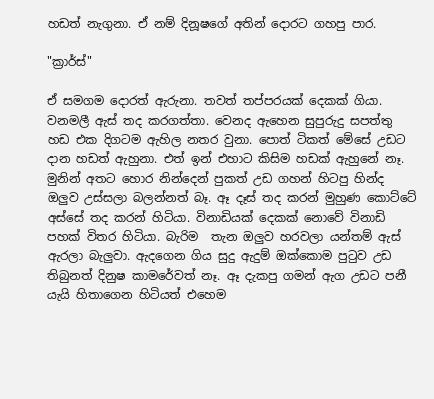හඩත් නැගුනා. ඒ නම් දිනූෂගේ අතින් දොරට ගහපු පාර.

"ක්‍රාර්ස්"

ඒ සමගම දොරත් ඇරුනා. තවත් තප්පරයක් දෙකක් ගියා. වනමලී ඇස් තද කරගත්තා. වෙනද ඇහෙන සුපුරුදු සපත්තු හඩ එක දිගටම ඇහිල නතර වුනා. පොත් ටිකත් මේසේ උඩට දාන හඩත් ඇහුනා. එත් ඉන් එහාට කිසිම හඩක් ඇහුනේ නෑ. මුනින් අතට හොර නින්දෙන් පුකත් උඩ ගහන් හිටපු හින්ද ඔලුව උස්සලා බලන්නත් බෑ. ඈ දෑස් තද කරන් මුහුණ කොට්ටේ අස්සේ තද කරන් හිටියා. විනාඩියක් දෙකක් නොවේ විනාඩි පහක් විතර හිටියා. බැරිම  තැන ඔලුව හරවලා යන්තම් ඇස් ඇරලා බැලුවා. ඇදගෙන ගිය සුදු ඇදුම් ඔක්කොම පුටුව උඩ තිබුනත් දිනුෂ කාමරේවත් නෑ. ඈ දැකපු ගමන් ඇග උඩට පනී යැයි හිතාගෙන හිටියත් එහෙම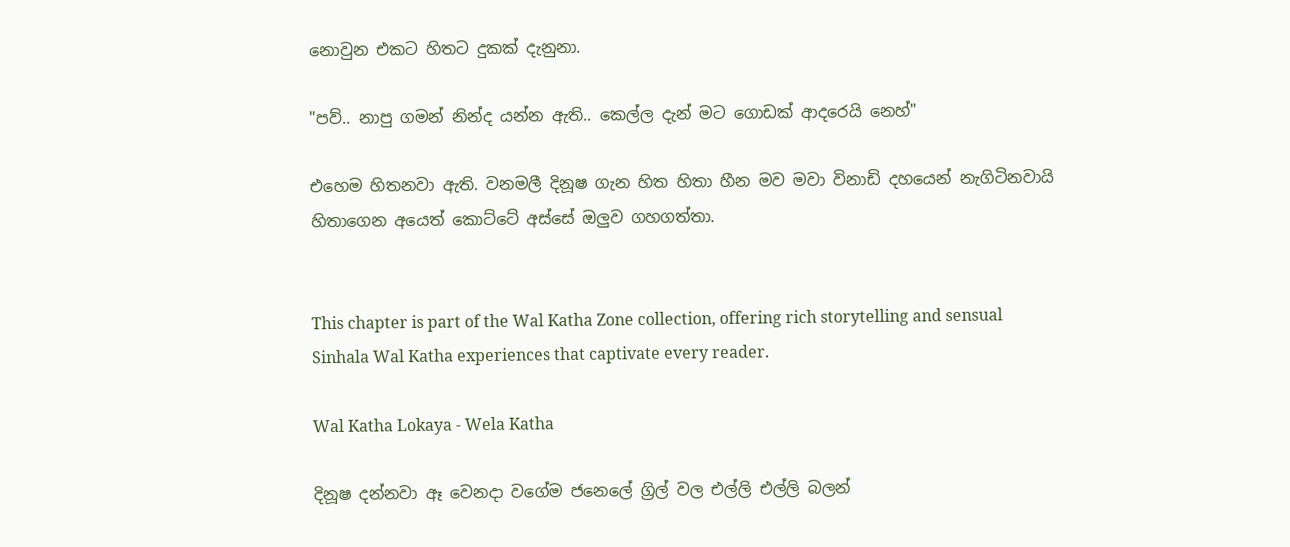නොවුන එකට හිතට දුකක් දැනුනා.

"පව්.. නාපු ගමන් නින්ද යන්න ඇති.. කෙල්ල දැන් මට ගොඩක් ආදරෙයි නෙහ්"

එහෙම හිතනවා ඇති. වනමලී දිනූෂ ගැන හිත හිතා හීන මව මවා විනාඩි දහයෙන් නැගිටිනවායි හිතාගෙන අයෙත් කොට්ටේ අස්සේ ඔලුව ගහගත්තා.


This chapter is part of the Wal Katha Zone collection, offering rich storytelling and sensual Sinhala Wal Katha experiences that captivate every reader.

Wal Katha Lokaya - Wela Katha

දිනූෂ දන්නවා ඈ වෙනදා වගේම ජනෙලේ ග්‍රිල් වල එල්ලි එල්ලි බලන්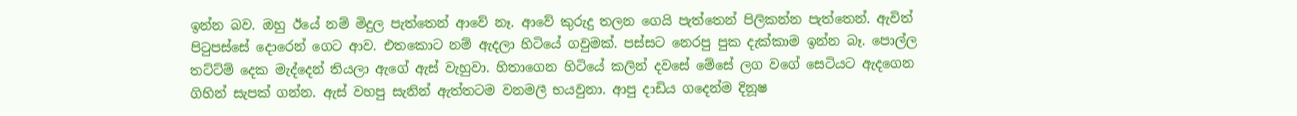ඉන්න බව. ඔහු ඊයේ නම් මිදුල පැත්තෙන් ආවේ නෑ. ආවේ කුරුදු තලන ගෙයි පැත්තෙන් පිලිකන්න පැත්තෙන්. ඇවිත් පිටුපස්සේ දොරෙන් ගෙට ආව. එතකොට නම් ඇදලා හිටියේ ගවුමක්. පස්සට නෙරපු පුක දැක්කාම ඉන්න බෑ. පොල්ල තට්ට්ම් දෙක මැද්දෙන් තියලා ඇගේ ඇස් වැහුවා. හිතාගෙන හිටියේ කලින් දවසේ මේසේ ලග වගේ සෙටියට ඇදගෙන ගිහින් සැපක් ගන්න. ඇස් වහපු සැනින් ඇත්තටම වනමලී භයවුනා. ආපු දාඩිය ගදෙන්ම දිනූෂ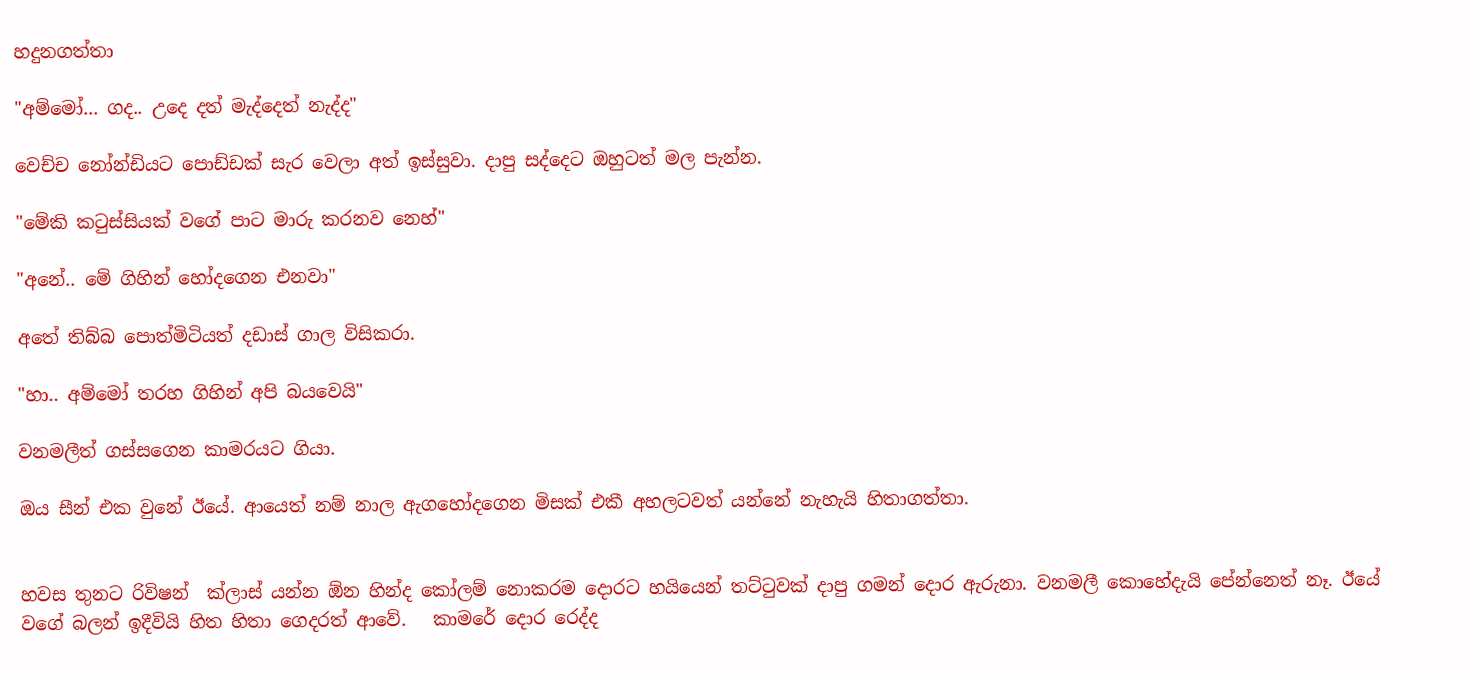හදුනගත්තා

"අම්මෝ... ගද.. උදෙ දත් මැද්දෙත් නැද්ද"

වෙච්ච නෝන්ඩියට පොඩ්ඩක් සැර වෙලා අත් ඉස්සුවා. දාපු සද්දෙට ඔහුටත් මල පැන්න.

"මේකි කටුස්සියක් වගේ පාට මාරු කරනව නෙහ්"

"අනේ.. මේ ගිහින් හෝදගෙන එනවා"

අතේ තිබ්බ පොත්මිටියත් දඩාස් ගාල විසිකරා.

"හා.. අම්මෝ තරහ ගිහින් අපි බයවෙයි"

වනමලීත් ගස්සගෙන කාමරයට ගියා.

ඔය සීන් එක වුනේ ඊයේ. ආයෙත් නම් නාල ඇගහෝදගෙන මිසක් එකී අහලටවත් යන්නේ නැහැයි හිතාගත්තා.


හවස තුනට රිවිෂන්  ක්ලාස් යන්න ඕන හින්ද කෝලම් නොකරම දොරට හයියෙන් තට්ටුවක් දාපු ගමන් දොර ඇරුනා. වනමලී කොහේදැයි පේන්නෙත් නෑ. ඊයේ වගේ බලන් ඉදීවියි හිත හිතා ගෙදරත් ආවේ.   කාමරේ දොර රෙද්ද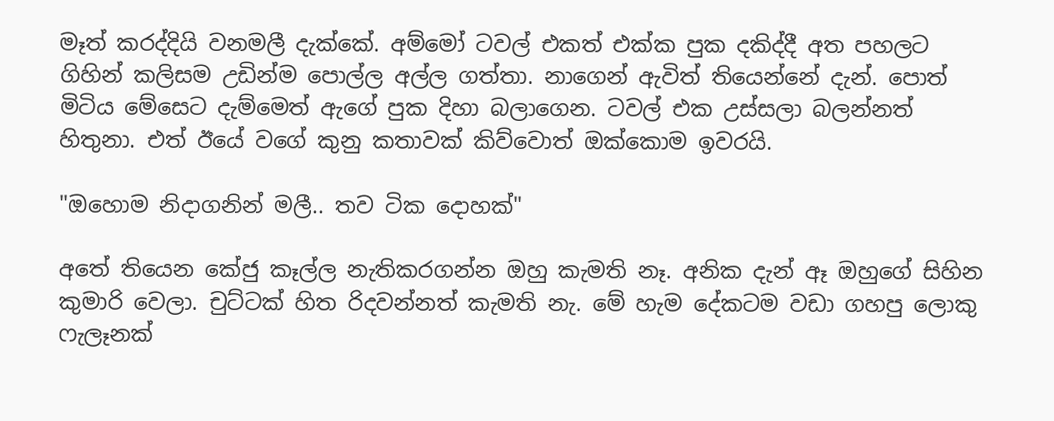මෑත් කරද්දියි වනමලී දැක්කේ. අම්මෝ ටවල් එකත් එක්ක පුක දකිද්දී අත පහලට ගිහින් කලිසම උඩින්ම පොල්ල අල්ල ගත්තා. නාගෙන් ඇවිත් තියෙන්නේ දැන්. පොත් මිටිය මේසෙට දැම්මෙත් ඇගේ පුක දිහා බලාගෙන. ටවල් එක උස්සලා බලන්නත් හිතුනා. එත් ඊයේ වගේ කුනු කතාවක් කිව්වොත් ඔක්කොම ඉවරයි.

"ඔහොම නිදාගනින් මලී.. තව ටික දොහක්"

අතේ තියෙන කේජු කෑල්ල නැතිකරගන්න ඔහු කැමති නෑ. අනික දැන් ඈ ඔහුගේ සිහින කුමාරි වෙලා. චුට්ටක් හිත රිදවන්නත් කැමති නැ. මේ හැම දේකටම වඩා ගහපු ලොකු ෆැලෑනක්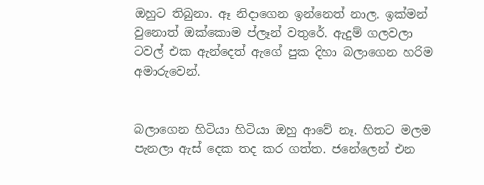ඔහුට තිබුනා. ඈ නිදාගෙන ඉන්නෙත් නාල. ඉක්මන් වුනොත් ඔක්කොම ප්ලෑන් වතුරේ. ඇදුම් ගලවලා ටවල් එක ඇන්දෙත් ඇගේ පුක දිහා බලාගෙන හරිම අමාරුවෙන්.


බලාගෙන හිටියා හිටියා ඔහු ආවේ නෑ. හිතට මලම පැනලා ඇස් දෙක තද කර ගත්ත. ජනේලෙන් එන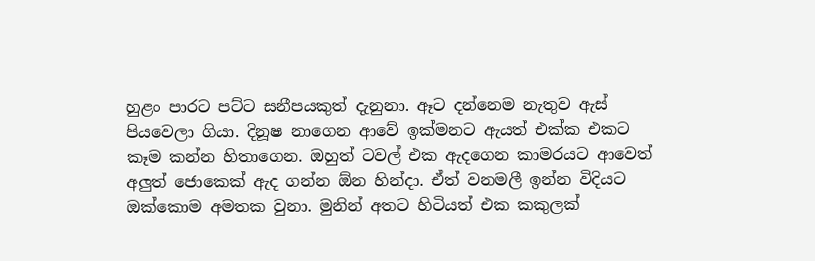හුළං පාරට පට්ට සනීපයකුත් දැනුනා. ඈට දන්නෙම නැතුව ඇස් පියවෙලා ගියා. දිනූෂ නාගෙන ආවේ ඉක්මනට ඇයත් එක්ක එකට කෑම කන්න හිතාගෙන. ඔහුත් ටවල් එක ඇදගෙන කාමරයට ආවෙත් අලුත් ජොකෙක් ඇද ගන්න ඕන හින්දා. ඒත් වනමලී ඉන්න විදියට ඔක්කොම අමතක වුනා. මුනින් අතට හිටියත් එක කකුලක්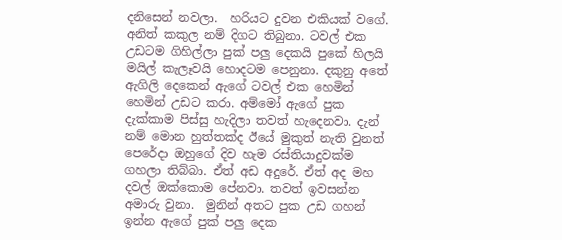දනිසෙන් නවලා.  හරියට දුවන එකියක් වගේ. අනිත් කකුල නම් දිගට තිබුනා. ටවල් එක උඩටම ගිහිල්ලා පුක් පලු දෙකයි පුකේ හිලයි මයිල් කැලෑවයි හොදටම පෙනුනා. දකුනු අතේ ඇගිලි දෙකෙන් ඇගේ ටවල් එක හෙමින් හෙමින් උඩට කරා. අම්මෝ ඇගේ පුක දැක්කාම පිස්සු හැදිලා තවත් හැදෙනවා. දැන් නම් මොන හුත්තක්ද ඊයේ මුකුත් නැති වුනත් පෙරේදා ඔහුගේ දිව හැම රස්තියාදුවක්ම ගහලා තිබ්බා. ඒත් අඩ අදුරේ. ඒත් අද මහ දවල් ඔක්කොම පේනවා. තවත් ඉවසන්න අමාරු වුනා.  මුනින් අතට පුක උඩ ගහන් ඉන්න ඇගේ පුක් පලු දෙක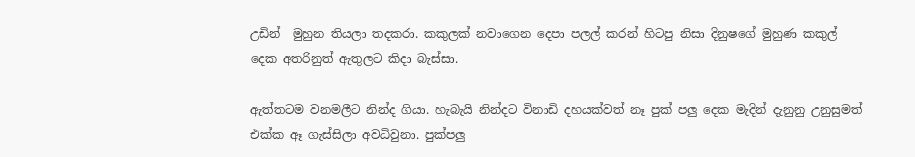උඩින්  මුහුන තියලා තදකරා. කකුලක් නවාගෙන දෙපා පලල් කරන් හිටපු නිසා දිනුෂගේ මුහුණ කකුල් දෙක අතරිනුත් ඇතුලට කිදා බැස්සා.

ඇත්තටම වනමලීට නින්ද ගියා. හැබැයි නින්දට විනාඩි දහයක්වත් නෑ පුක් පලු දෙක මැදින් දැනුනු උනුසුමත් එක්ක ඈ ගැස්සිලා අවධිවුනා. පුක්පලු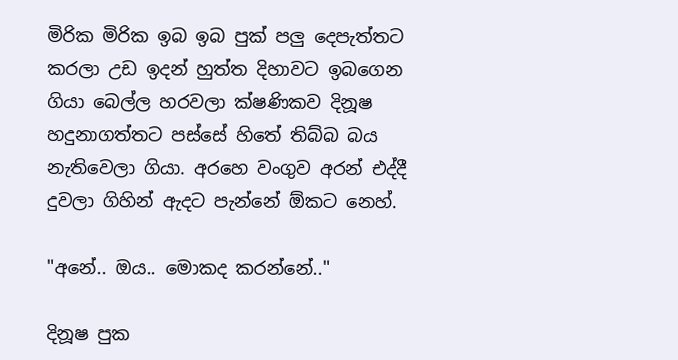මිරික මිරික ඉබ ඉබ පුක් පලු දෙපැත්තට කරලා උඩ ඉදන් හුත්ත දිහාවට ඉබගෙන ගියා බෙල්ල හරවලා ක්ෂණිකව දිනූෂ හදුනාගත්තට පස්සේ හිතේ තිබ්බ බය නැතිවෙලා ගියා. අරහෙ වංගුව අරන් එද්දී දුවලා ගිහින් ඇදට පැන්නේ ඕකට නෙහ්.

"අනේ.. ඔය.. මොකද කරන්නේ.."

දිනූෂ පුක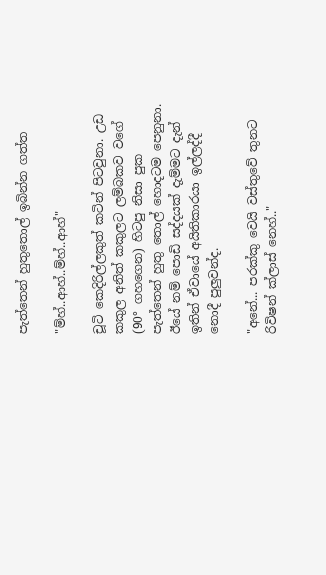පැත්තෙන් හුතුතොල් ඉබින්න ගත්ත

"ම්හ්..ආහ්..ම්හ්..ආහ්"

චූටි කෙදිරිල්ලකුත් කටින් පිටවුනා. උඩ කකුල අනිත් කකුලට ලම්බකව වගේ (90° ගහගෙන) හිටපු නිසා පුක පැත්තෙන් හුතු තොල් හොදටම පෙනුනා. ඊයේ නම් පොඩි සද්දයක් දැම්මට දැන් ඉතින් ඒවායේ අයිතිකාරයා ඉල්ලද්දී නොදී පුලුවන්ද.

"අනේ... පරක්කු වෙයි වස්තුවේ තුනට රිවිෂන් ක්ලාස් නෙහ්.."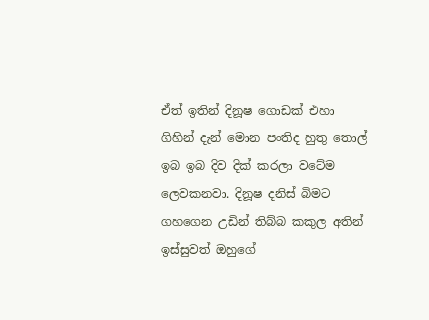ඒත් ඉතින් දිනූෂ ගොඩක් එහා ගිහින් දැන් මොන පංතිද හුතු තොල් ඉබ ඉබ දිව දික් කරලා වටේම ලෙවකනවා. දිනූෂ දනිස් බිමට ගහගෙන උඩින් තිබ්බ කකුල අතින් ඉස්සුවත් ඔහුගේ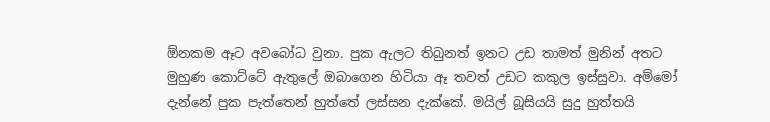ඕනකම ඈට අවබෝධ වුනා. පුක ඇලට තිබුනත් ඉනට උඩ තාමත් මුනින් අතට මුහුණ කොට්ටේ ඇතුලේ ඔබාගෙන හිටියා ඈ තවත් උඩට කකුල ඉස්සුවා. අම්මෝ දැන්නේ පුක පැත්තෙන් හුත්තේ ලස්සන දැක්කේ. මයිල් බූසියයි සුදු හුත්තයි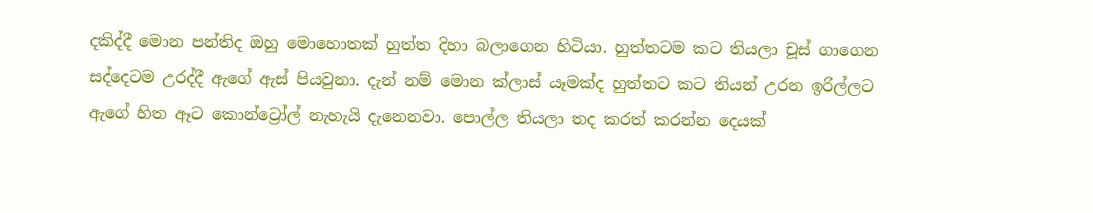දකිද්දී මොන පන්තිද ඔහු මොහොතක් හුත්ත දිහා බලාගෙන හිටියා. හුත්තටම කට තියලා චූස් ගාගෙන සද්දෙටම උරද්දී ඇගේ ඇස් පියවුනා. දැන් නම් මොන ක්ලාස් යෑමක්ද හුත්තට කට තියන් උරන ඉරිල්ලට ඇගේ හිත ඈට කොන්ට්‍රෝල් නැහැයි දැනෙනවා. පොල්ල තියලා තද කරත් කරන්න දෙයක්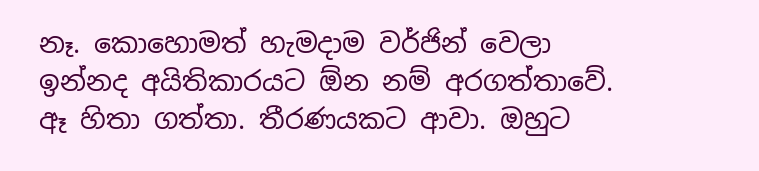නෑ. කොහොමත් හැමදාම වර්ජින් වෙලා ඉන්නද අයිතිකාරයට ඕන නම් අරගත්තාවේ. ඈ හිතා ගත්තා. තීරණයකට ආවා. ඔහුට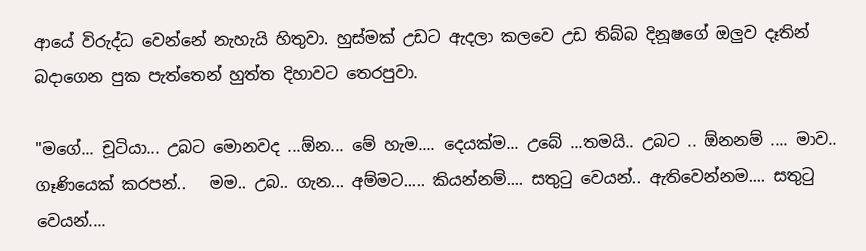ආයේ විරුද්ධ වෙන්නේ නැහැයි හිතුවා. හුස්මක් උඩට ඇදලා කලවෙ උඩ තිබ්බ දිනූෂගේ ඔලුව දෑතින් බදාගෙන පුක පැත්තෙන් හුත්ත දිහාවට තෙරපුවා.

"මගේ... චූටියා... උබට මොනවද ...ඕන... මේ හැම.... දෙයක්ම... උබේ ...තමයි.. උබට .. ඕනනම් .... මාව.. ගෑණියෙක් කරපන්..   මම.. උබ.. ගැන... අම්මට..... කියන්නම්.... සතුටු වෙයන්.. ඇතිවෙන්නම.... සතුටු වෙයන්....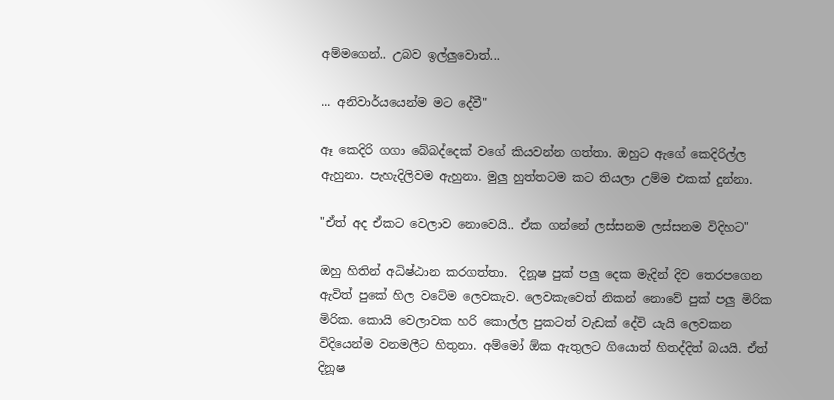අම්මගෙන්.. උබව ඉල්ලුවොත්...

... අනිවාර්යයෙන්ම මට දේවී"

ඈ කෙදිරි ගගා බේබද්දෙක් වගේ කියවන්න ගත්තා. ඔහුට ඇගේ කෙදිරිල්ල ඇහුනා. පැහැදිලිවම ඇහුනා. මුලු හුත්තටම කට තියලා උම්ම එකක් දුන්නා.

"ඒත් අද ඒකට වෙලාව නොවෙයි.. ඒක ගන්නේ ලස්සනම ලස්සනම විදිහට"

ඔහු හිතින් අධිෂ්ඨාන කරගත්තා.  දිනූෂ පුක් පලු දෙක මැදින් දිව තෙරපගෙන ඇවිත් පුකේ හිල වටේම ලෙවකැව. ලෙවකැවෙත් නිකන් නොවේ පුක් පලු මිරික මිරික. කොයි වෙලාවක හරි කොල්ල පුකටත් වැඩක් දේවි යැයි ලෙවකන විදියෙන්ම වනමලීට හිතුනා. අම්මෝ ඕක ඇතුලට ගියොත් හිතද්දිත් බයයි. ඒත් දිනූෂ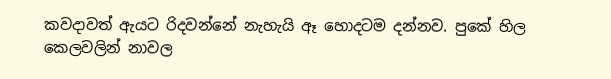කවදාවත් ඇයට රිදවන්නේ නැහැයි ඈ හොදටම දන්නව. පුකේ හිල කෙලවලින් නාවල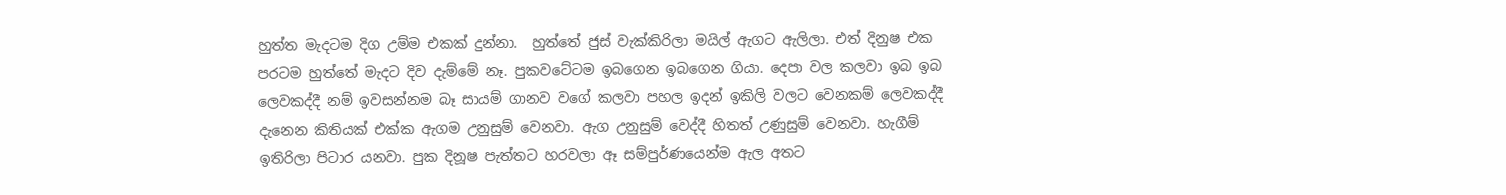හුත්ත මැදටම දිග උම්ම එකක් දුන්නා.  හුත්තේ ජුස් වැක්කිරිලා මයිල් ඇගට ඇලිලා. එත් දිනුෂ එක පරටම හුත්තේ මැදට දිව දැම්මේ නෑ. පුකවටේටම ඉබගෙන ඉබගෙන ගියා. දෙපා වල කලවා ඉබ ඉබ ලෙවකද්දී නම් ඉවසන්නම බෑ සායම් ගානව වගේ කලවා පහල ඉදන් ඉකිලි වලට වෙනකම් ලෙවකද්දී දැනෙන කිතියක් එක්ක ඇගම උනුසුම් වෙනවා. ඇග උනුසුම් වෙද්දී හිතත් උණුසුම් වෙනවා. හැගීම් ඉතිරිලා පිටාර යනවා. පුක දිනූෂ පැත්තට හරවලා ඈ සම්පුර්ණයෙන්ම ඇල අතට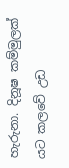හැරුනා. දිනූෂ කම්මුලක් යට කලවේ උඩ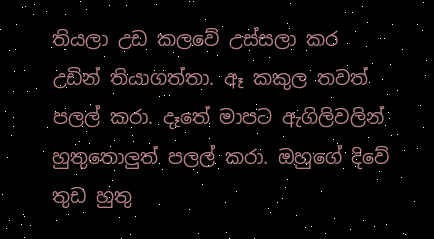තියලා උඩ කලවේ උස්සලා කර උඩින් තියාගත්තා. ඈ කකුල තවත් පලල් කරා. දෑතේ මාපට ඇගිලිවලින් හුතුතොලුත් පලල් කරා. ඔහුගේ දිවේ තුඩ හුතු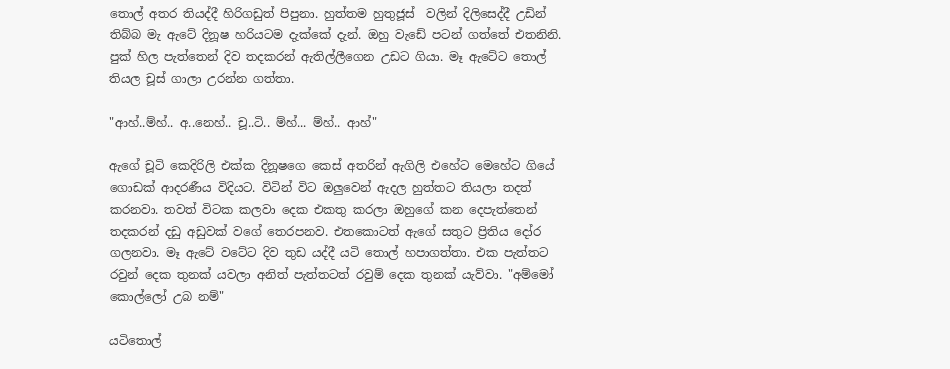තොල් අතර තියද්දී හිරිගඩුත් පිපුනා. හුත්තම හුතුජූස්  වලින් දිලිසෙද්දී උඩින් තිබ්බ මැ ඇටේ දිනූෂ හරියටම දැක්කේ දැන්. ඔහු වැඩේ පටන් ගත්තේ එතනිනි. පුක් හිල පැත්තෙන් දිව තදකරන් ඇතිල්ලීගෙන උඩට ගියා. මෑ ඇටේට තොල් තියල චූස් ගාලා උරන්න ගත්තා.

"ආහ්..ම්හ්.. අ..නෙහ්.. චූ..ටි.. ම්හ්... ම්හ්.. ආහ්"

ඇගේ චූටි කෙදිරිලි එක්ක දිනූෂගෙ කෙස් අතරින් ඇගිලි එහේට මෙහේට ගියේ ගොඩක් ආදරණීය විදියට. විටින් විට ඔලුවෙන් ඇදල හුත්තට තියලා තදත් කරනවා. තවත් විටක කලවා දෙක එකතු කරලා ඔහුගේ කන දෙපැත්තෙන් තදකරන් දඩු අඩුවක් වගේ තෙරපනව. එතකොටත් ඇගේ සතුට ප්‍රිතිය දෝර ගලනවා. මෑ ඇටේ වටේට දිව තුඩ යද්දී යටි තොල් හපාගත්තා. එක පැත්තට රවුන් දෙක තුනක් යවලා අනිත් පැත්තටත් රවුම් දෙක තුනක් යැව්වා. "අම්මෝ කොල්ලෝ උබ නම්"

යටිතොල්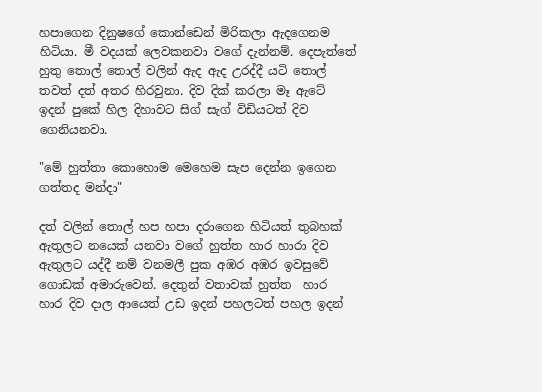හපාගෙන දිනුෂගේ කොන්ඩෙන් මිරිකලා ඇදගෙනම හිටියා. මී වදයක් ලෙවකනවා වගේ දැන්නම්. දෙපැත්තේ හුතු තොල් තොල් වලින් ඇද ඇද උරද්දී යටි තොල් තවත් දත් අතර හිරවුනා. දිව දික් කරලා මෑ ඇටේ ඉදන් පුකේ හිල දිහාවට සිග් සැග් විඩියටත් දිව ගෙනියනවා.

"මේ හුත්තා කොහොම මෙහෙම සැප දෙන්න ඉගෙන ගත්තද මන්දා"

දත් වලින් තොල් හප හපා දරාගෙන හිටියත් තුබහක් ඇතුලට නයෙක් යනවා වගේ හුත්ත හාර හාරා දිව ඇතුලට යද්දී නම් වනමලී පුක අඹර අඹර ඉවසුවේ ගොඩක් අමාරුවෙන්. දෙතුන් වතාවක් හුත්ත  හාර හාර දිව දාල ආයෙත් උඩ ඉදන් පහලටත් පහල ඉදන්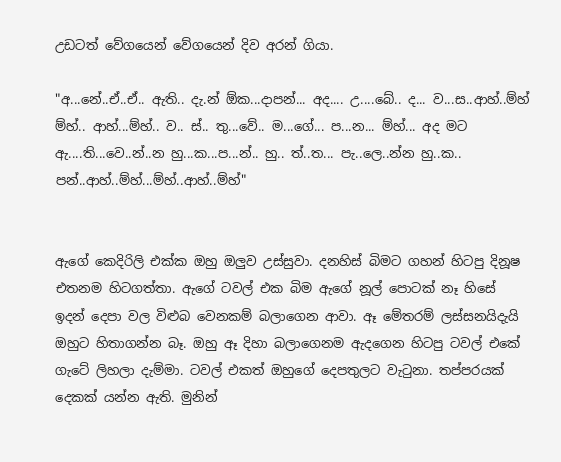උඩටත් වේගයෙන් වේගයෙන් දිව අරන් ගියා.

"අ...නේ..ඒ..ඒ.. ඇති.. දැ.න් ඕක...දාපන්... අද.... උ....බේ.. ද... ව...ස..ආහ්..ම්හ් ම්හ්.. ආහ්...ම්හ්.. ව.. ස්.. තු...වේ.. ම...ගේ... ප...න... ම්හ්... අද මට ඇ....ති...වෙ..න්..න හු...ක...ප...න්.. හු.. ත්..ත... පැ..ලෙ..න්න හු..ක.. පන්..ආහ්..ම්හ්...ම්හ්..ආහ්..ම්හ්"


ඇගේ කෙදිරිලි එක්ක ඔහු ඔලුව උස්සුවා. දනහිස් බිමට ගහන් හිටපු දිනූෂ එතනම හිටගත්තා. ඇගේ ටවල් එක බිම ඇගේ නූල් පොටක් නෑ හිසේ ඉදන් දෙපා වල විළුබ වෙනකම් බලාගෙන ආවා. ඈ මේතරම් ලස්සනයිදැයි ඔහුට හිතාගන්න බෑ. ඔහු ඈ දිහා බලාගෙනම ඇදගෙන හිටපු ටවල් එකේ ගැටේ ලිහලා දැම්මා. ටවල් එකත් ඔහුගේ දෙපතුලට වැටුනා. තප්පරයක් දෙකක් යන්න ඇති. මුනින්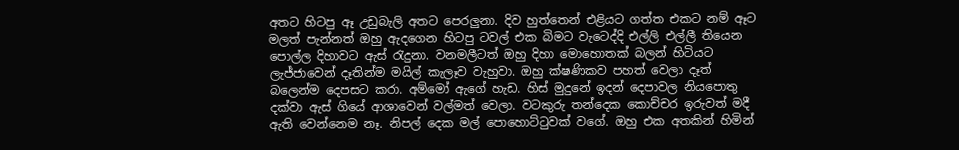අතට හිටපු ඈ උඩුබැලි අතට පෙරලුනා. දිව හුත්තෙන් එළියට ගත්ත එකට නම් ඈට මලත් පැන්නත් ඔහු ඇදගෙන හිටපු ටවල් එක බිමට වැටෙද්දි එල්ලි එල්ලී තියෙන පොල්ල දිහාවට ඇස් රැදුනා. වනමලීටත් ඔහු දිහා මොහොතක් බලන් හිටියට ලැජ්ජාවෙන් දෑතින්ම මයිල් කැලෑව වැහුවා. ඔහු ක්ෂණිකව පහත් වෙලා දෑත් බලෙන්ම දෙපසට කරා. අම්මෝ ඇගේ හැඩ. හිස් මුදුනේ ඉදන් දෙපාවල නියපොතු දක්වා ඇස් ගියේ ආශාවෙන් වල්මත් වෙලා. වටකුරු තන්දෙක කොච්චර ඉරුවත් මදී ඇති වෙන්නෙම නෑ. නිපල් දෙක මල් පොහොට්ටුවක් වගේ. ඔහු එක අතකින් හිමින්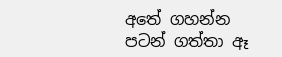අතේ ගහන්න පටන් ගත්තා ඈ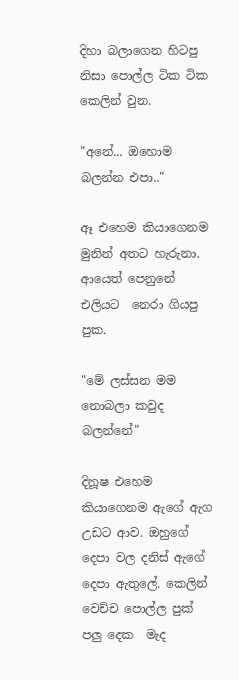දිහා බලාගෙන හිටපු නිසා පොල්ල ටික ටික කෙලින් වුන.

"අනේ... ඔහොම බලන්න එපා.."

ඈ එහෙම කියාගෙනම මුනින් අතට හැරුනා. ආයෙත් පෙනුනේ එලියට  නෙරා ගියපු පුක.

"මේ ලස්සන මම නොබලා කවුද බලන්නේ"

දිනූෂ එහෙම කියාගෙනම ඇගේ ඇග උඩට ආව. ඔහුගේ දෙපා වල දනිස් ඇගේ දෙපා ඇතුලේ. කෙලින් වෙච්ච පොල්ල පුක් පලු දෙක  මැද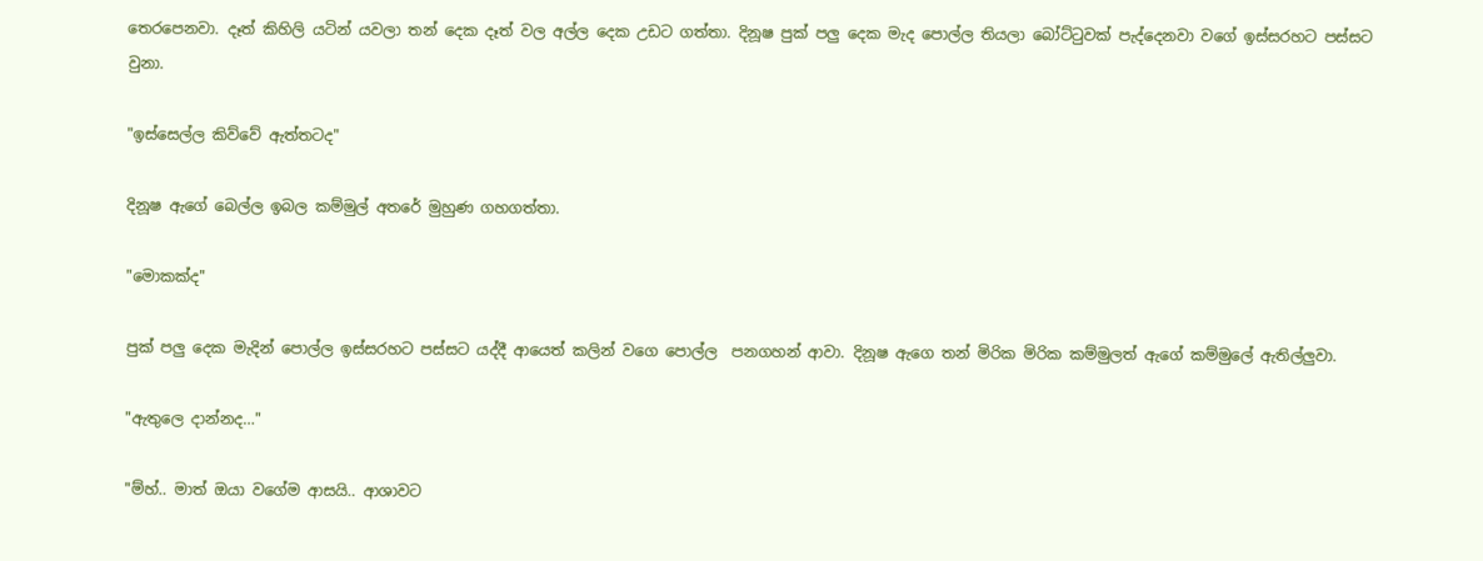තෙරපෙනවා. දෑත් කිහිලි යටින් යවලා තන් දෙක දෑත් වල අල්ල දෙක උඩට ගත්තා. දිනූෂ පුක් පලු දෙක මැද පොල්ල තියලා බෝට්ටුවක් පැද්දෙනවා වගේ ඉස්සරහට පස්සට වුනා.

"ඉස්සෙල්ල කිව්වේ ඇත්තටද"

දිනූෂ ඇගේ බෙල්ල ඉබල කම්මුල් අතරේ මුහුණ ගහගත්තා.

"මොකක්ද"

පුක් පලු දෙක මැදින් පොල්ල ඉස්සරහට පස්සට යද්දී ආයෙත් කලින් වගෙ පොල්ල  පනගහන් ආවා. දිනූෂ ඇගෙ තන් මිරික මිරික කම්මුලත් ඇගේ කම්මුලේ ඇතිල්ලුවා.

"ඇතුලෙ දාන්නද..."

"ම්හ්.. මාත් ඔයා වගේම ආසයි.. ආශාවට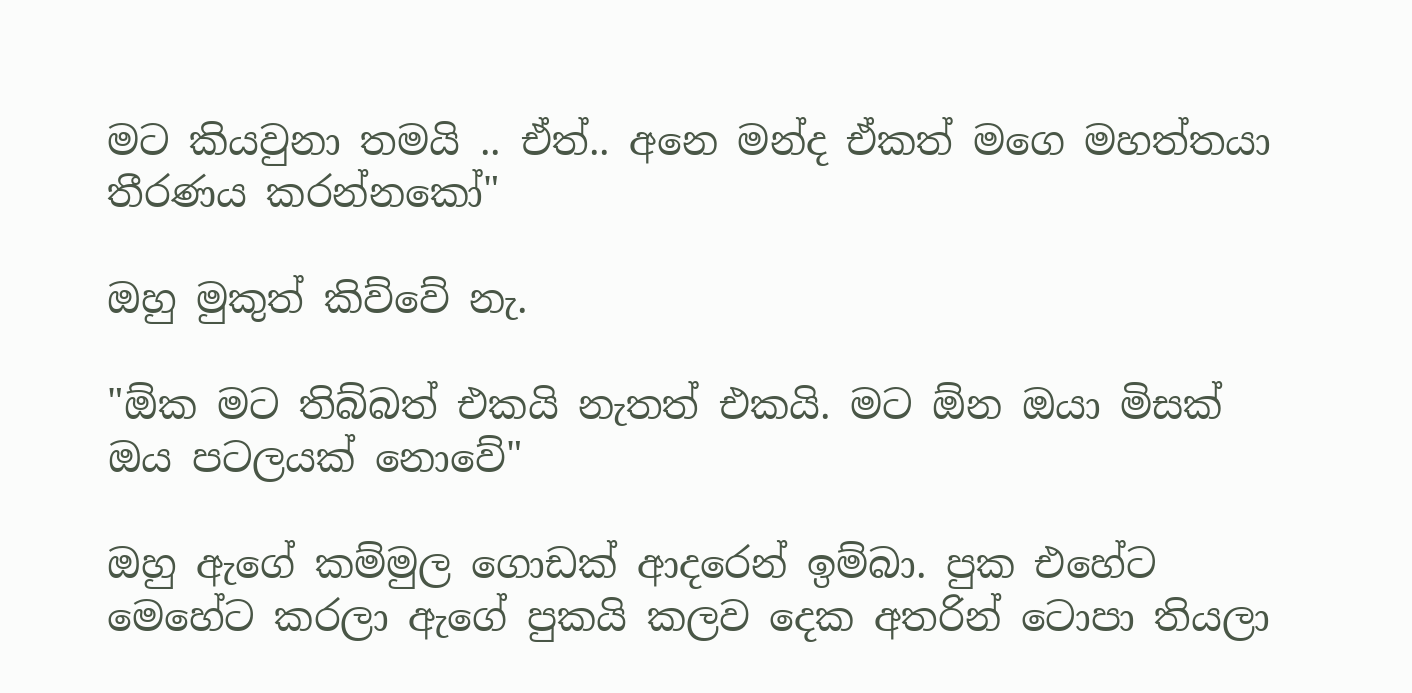මට කියවුනා තමයි .. ඒත්.. අනෙ මන්ද ඒකත් මගෙ මහත්තයා තීරණය කරන්නකෝ"

ඔහු මුකුත් කිව්වේ නැ.

"ඕක මට තිබ්බත් එකයි නැතත් එකයි. මට ඕන ඔයා මිසක් ඔය පටලයක් නොවේ"

ඔහු ඇගේ කම්මුල ගොඩක් ආදරෙන් ඉම්බා. පුක එහේට මෙහේට කරලා ඇගේ පුකයි කලව දෙක අතරින් ටොපා තියලා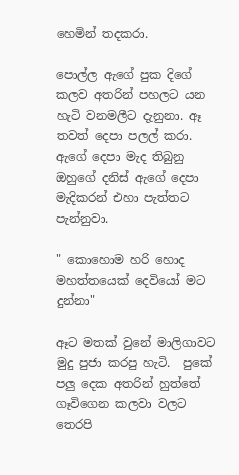හෙමින් තදකරා.

පොල්ල ඇගේ පුක දිගේ කලව අතරින් පහලට යන හැටි වනමලීට දැනුනා. ඈ තවත් දෙපා පලල් කරා. ඇගේ දෙපා මැද තිබුනු ඔහුගේ දනිස් ඇගේ දෙපා මැදිකරන් එහා පැත්තට පැන්නුවා.

" කොහොම හරි හොද මහත්තයෙක් දෙවියෝ මට දුන්නා"

ඈට මතක් වුනේ මාලිගාවට මුදු පුජා කරපු හැටි.  පුකේ පලු දෙක අතරින් හුත්තේ ගෑවිගෙන කලවා වලට තෙරපි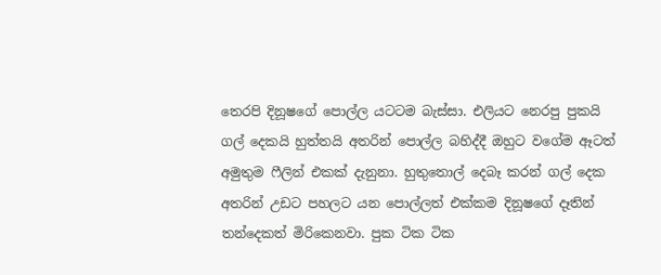තෙරපි දිනූෂගේ පොල්ල යටටම බැස්සා. එලියට නෙරපු පුකයි ගල් දෙකයි හුත්තයි අතරින් පොල්ල බහිද්දී ඔහුට වගේම ඈටත් අමුතුම ෆීලින් එකක් දැනුනා. හුතුතොල් දෙබෑ කරන් ගල් දෙක අතරින් උඩට පහලට යන පොල්ලත් එක්කම දිනූෂගේ දෑතින් තන්දෙකත් මිරිකෙනවා. පුක ටික ටික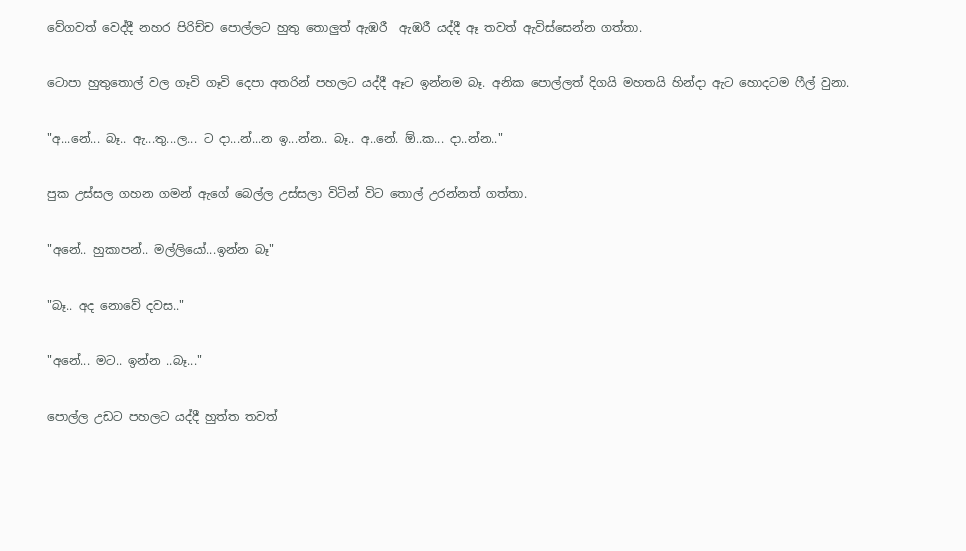වේගවත් වෙද්දී නහර පිරිච්ච පොල්ලට හුතු තොලුත් ඇඹරී  ඇඹරී යද්දී ඈ තවත් ඇවිස්සෙන්න ගත්තා.

ටොපා හුතුතොල් වල ගෑවි ගෑවි දෙපා අතරින් පහලට යද්දී ඈට ඉන්නම බෑ. අනික පොල්ලත් දිගයි මහතයි හින්දා ඇට හොදටම ෆීල් වුනා.

"අ...නේ... බෑ.. ඇ...තු...ල... ට දා...න්...න ඉ...න්න.. බෑ.. අ..නේ. ඕ..ක... දා..න්න.."

පුක උස්සල ගහන ගමන් ඇගේ බෙල්ල උස්සලා විටින් විට තොල් උරන්නත් ගත්තා.

"අනේ.. හුකාපන්.. මල්ලියෝ...ඉන්න බෑ"

"බෑ.. අද නොවේ දවස.."

"අනේ... මට.. ඉන්න ..බෑ..."

පොල්ල උඩට පහලට යද්දී හුත්ත තවත්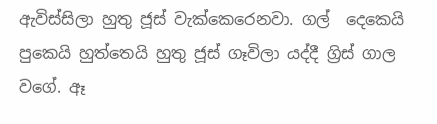ඇවිස්සිලා හුතු ජූස් වැක්කෙරෙනවා. ගල්  දෙකෙයි පුකෙයි හුත්තෙයි හුතු ජූස් ගෑවිලා යද්දී ග්‍රිස් ගාල වගේ. ඈ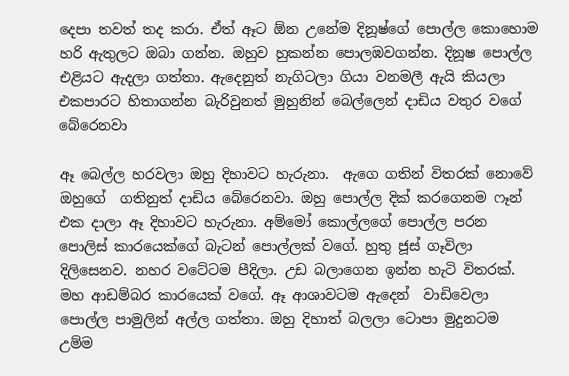දෙපා තවත් තද කරා. ඒත් ඈට ඕන උනේම දිනූෂ්ගේ පොල්ල කොහොම හරි ඇතුලට ඔබා ගන්න. ඔහුව හුකන්න පොලඹවගන්න. දිනූෂ පොල්ල එළියට ඇදලා ගත්තා. ඇදෙනුත් නැගිටලා ගියා වනමලී ඇයි කියලා එකපාරට හිතාගන්න බැරිවුනත් මුහුනින් බෙල්ලෙන් දාඩිය වතුර වගේ බේරෙනවා

ඈ බෙල්ල හරවලා ඔහු දිහාවට හැරුනා.  ඇගෙ ගතින් විතරක් නොවේ ඔහුගේ  ගතිනුත් දාඩිය බේරෙනවා. ඔහු පොල්ල දික් කරගෙනම ෆෑන් එක දාලා ඈ දිහාවට හැරුනා. අම්මෝ කොල්ලගේ පොල්ල පරන පොලිස් කාරයෙක්ගේ බැටන් පොල්ලක් වගේ. හුතු ජූස් ගෑවිලා දිලිසෙනව. නහර වටේටම පීදිලා. උඩ බලාගෙන ඉන්න හැටි විතරක්. මහ ආඩම්බර කාරයෙක් වගේ. ඈ ආශාවටම ඇදෙන්  වාඩිවෙලා පොල්ල පාමුලින් අල්ල ගත්තා. ඔහු දිහාත් බලලා ටොපා මුදුනටම  උම්ම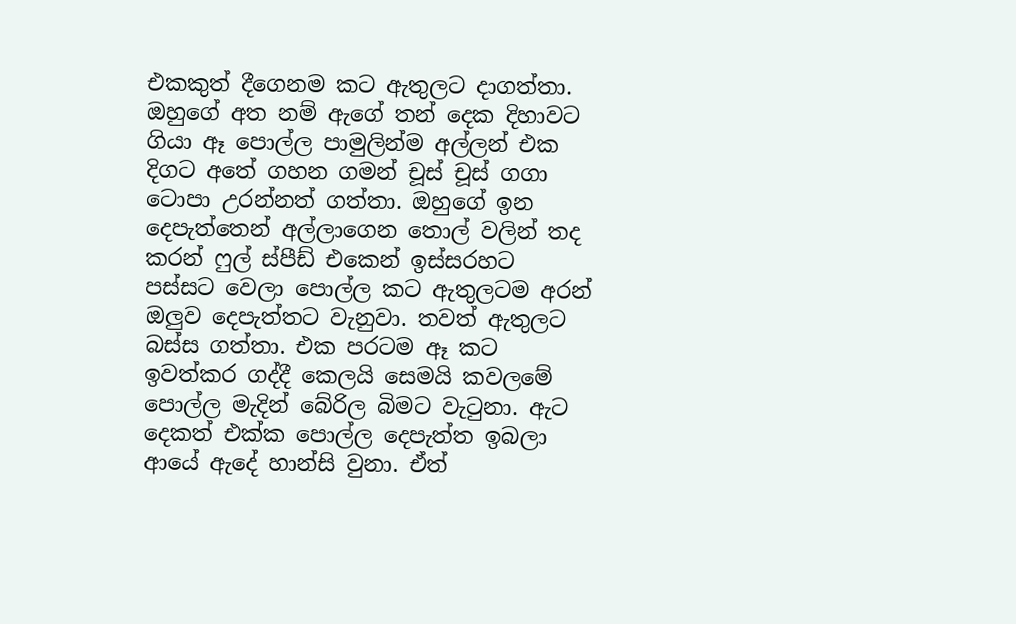එකකුත් දීගෙනම කට ඇතුලට දාගත්තා. ඔහුගේ අත නම් ඇගේ තන් දෙක දිහාවට ගියා ඈ පොල්ල පාමුලින්ම අල්ලන් එක දිගට අතේ ගහන ගමන් චූස් චූස් ගගා ටොපා උරන්නත් ගත්තා. ඔහුගේ ඉන දෙපැත්තෙන් අල්ලාගෙන තොල් වලින් තද කරන් ෆුල් ස්පීඩ් එකෙන් ඉස්සරහට පස්සට වෙලා පොල්ල කට ඇතුලටම අරන් ඔලුව දෙපැත්තට වැනුවා. තවත් ඇතුලට බස්ස ගත්තා. එක පරටම ඈ කට ඉවත්කර ගද්දී කෙලයි සෙමයි කවලමේ පොල්ල මැදින් බේරිල බිමට වැටුනා. ඇට දෙකත් එක්ක පොල්ල දෙපැත්ත ඉබලා ආයේ ඇදේ හාන්සි වුනා. ඒත්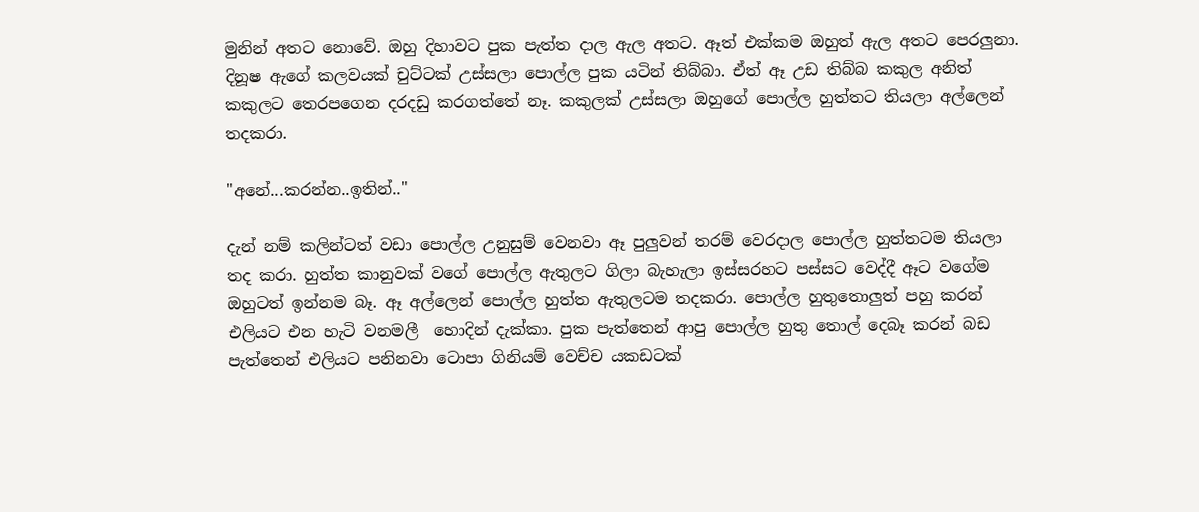මුනින් අතට නොවේ. ඔහු දිහාවට පුක පැත්ත දාල ඇල අතට. ඈත් එක්කම ඔහුත් ඇල අතට පෙරලුනා. දිනූෂ ඇගේ කලවයක් චුට්ටක් උස්සලා පොල්ල පුක යටින් තිබ්බා. ඒත් ඈ උඩ තිබ්බ කකුල අනිත් කකුලට තෙරපගෙන දරදඩු කරගත්තේ නෑ. කකුලක් උස්සලා ඔහුගේ පොල්ල හුත්තට තියලා අල්ලෙන් තදකරා.

"අනේ...කරන්න..ඉතින්.."

දැන් නම් කලින්ටත් වඩා පොල්ල උනුසුම් වෙනවා ඈ පුලුවන් තරම් වෙරදාල පොල්ල හුත්තටම තියලා තද කරා. හුත්ත කානුවක් වගේ පොල්ල ඇතුලට ගිලා බැහැලා ඉස්සරහට පස්සට වෙද්දී ඈට වගේම ඔහුටත් ඉන්නම බෑ. ඈ අල්ලෙන් පොල්ල හුත්ත ඇතුලටම තදකරා. පොල්ල හුතුතොලුත් පහු කරන් එලියට එන හැටි වනමලී  හොදින් දැක්කා. පුක පැත්තෙන් ආපු පොල්ල හුතු තොල් දෙබෑ කරන් බඩ පැත්තෙන් එලියට පනිනවා ටොපා ගිනියම් වෙච්ච යකඩටක්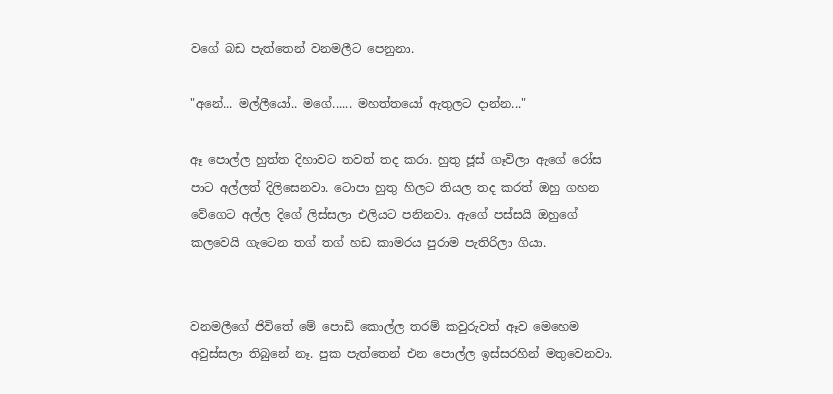වගේ බඩ පැත්තෙන් වනමලීට පෙනුනා.

"අනේ... මල්ලීයෝ.. මගේ...... මහත්තයෝ ඇතුලට දාන්න..."

ඈ පොල්ල හුත්ත දිහාවට තවත් තද කරා. හුතු ජූස් ගෑවිලා ඇගේ රෝස පාට අල්ලත් දිලිසෙනවා. ටොපා හුතු හිලට තියල තද කරත් ඔහු ගහන වේගෙට අල්ල දිගේ ලිස්සලා එලියට පනිනවා. ඇගේ පස්සයි ඔහුගේ කලවෙයි ගැටෙන තග් තග් හඩ කාමරය පුරාම පැතිරිලා ගියා.


වනමලීගේ ජිවිතේ මේ පොඩි කොල්ල තරම් කවුරුවත් ඈව මෙහෙම අවුස්සලා තිබුනේ නෑ. පුක පැත්තෙන් එන පොල්ල ඉස්සරහින් මතුවෙනවා.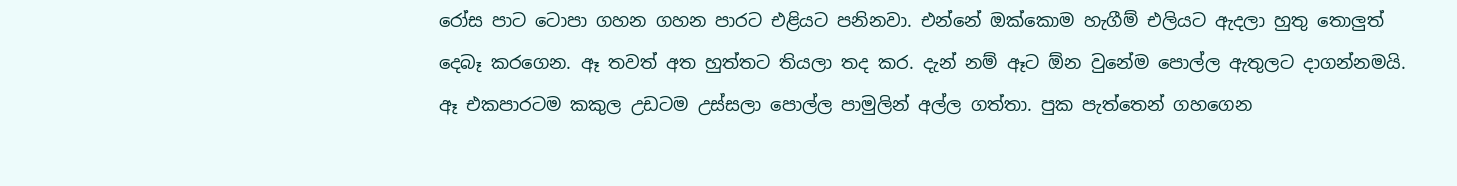රෝස පාට ටොපා ගහන ගහන පාරට එළියට පනිනවා. එන්නේ ඔක්කොම හැගීම් එලියට ඇදලා හුතු තොලුත් දෙබෑ කරගෙන. ඈ තවත් අත හුත්තට තියලා තද කර. දැන් නම් ඈට ඕන වුනේම පොල්ල ඇතුලට දාගන්නමයි.   ඈ එකපාරටම කකුල උඩටම උස්සලා පොල්ල පාමුලින් අල්ල ගත්තා. පුක පැත්තෙන් ගහගෙන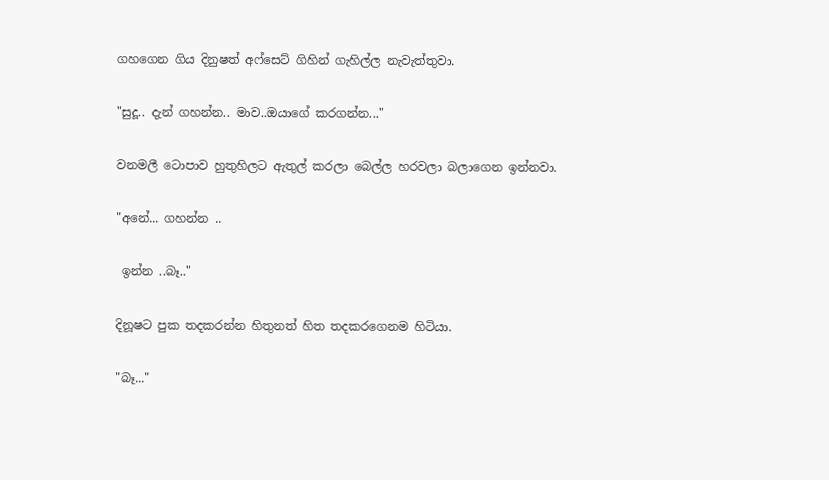ගහගෙන ගිය දිනුෂත් අෆ්සෙට් ගිහින් ගැහිල්ල නැවැත්තුවා.

"සුදූ.. දැන් ගහන්න.. මාව..ඔයාගේ කරගන්න..."

වනමලී ටොපාව හුතුහිලට ඇතුල් කරලා බෙල්ල හරවලා බලාගෙන ඉන්නවා.

"අනේ... ගහන්න ..

 ඉන්න ..බෑ.."

දිනූෂට පුක තදකරන්න හිතුනත් හිත තදකරගෙනම හිටියා.

"බෑ..."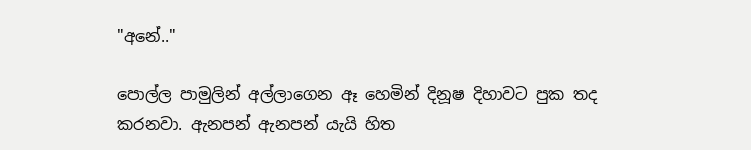"අනේ.."

පොල්ල පාමුලින් අල්ලාගෙන ඈ හෙමින් දිනූෂ දිහාවට පුක තද කරනවා. ඇනපන් ඇනපන් යැයි හිත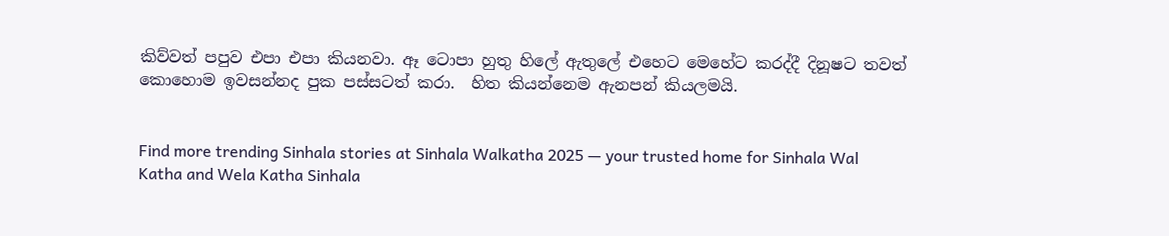කිව්වත් පපුව එපා එපා කියනවා. ඈ ටොපා හුතු හිලේ ඇතුලේ එහෙට මෙහේට කරද්දී දිනූෂට තවත් කොහොම ඉවසන්නද පුක පස්සටත් කරා.  හිත කියන්නෙම ඇනපන් කියලමයි.


Find more trending Sinhala stories at Sinhala Walkatha 2025 — your trusted home for Sinhala Wal Katha and Wela Katha Sinhala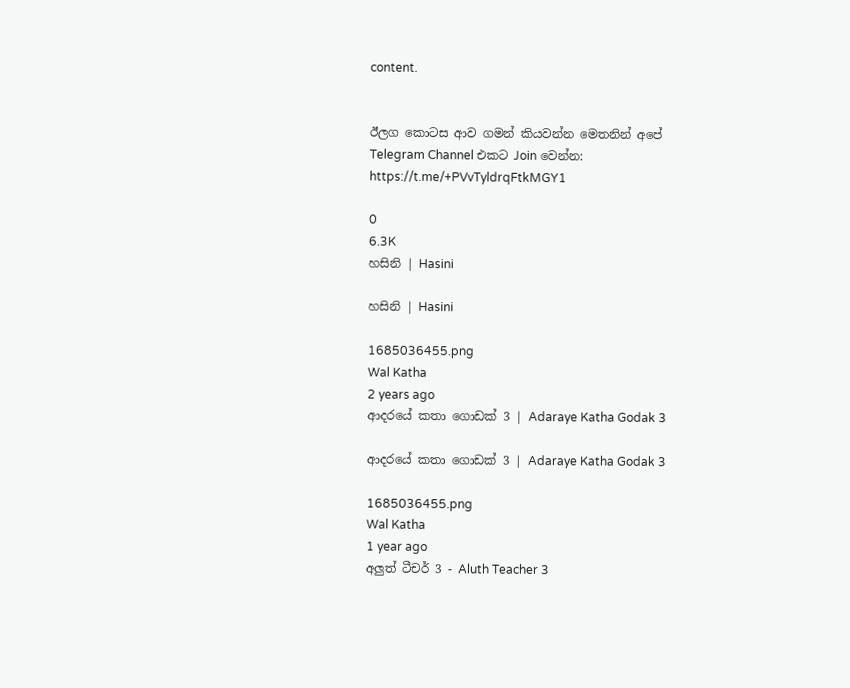content.


ඊලග කොටස ආව ගමන් කියවන්න මෙතනින් අපේ Telegram Channel එකට Join වෙන්න: https://t.me/+PVvTyldrqFtkMGY1

0
6.3K
හසිනි | Hasini

හසිනි | Hasini

1685036455.png
Wal Katha
2 years ago
ආදරයේ කතා ගොඩක් 3 | Adaraye Katha Godak 3

ආදරයේ කතා ගොඩක් 3 | Adaraye Katha Godak 3

1685036455.png
Wal Katha
1 year ago
අලුත් ටීචර් 3 - Aluth Teacher 3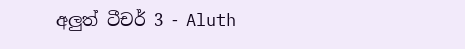අලුත් ටීචර් 3 - Aluth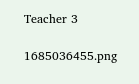Teacher 3

1685036455.png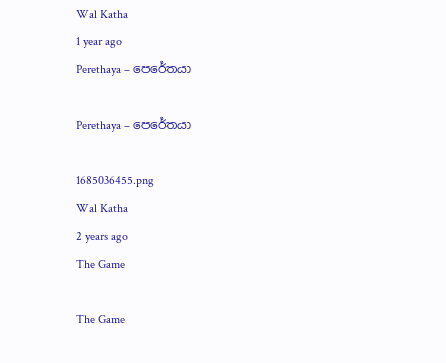Wal Katha
1 year ago
Perethaya – පෙරේතයා

Perethaya – පෙරේතයා

1685036455.png
Wal Katha
2 years ago
The Game

The Game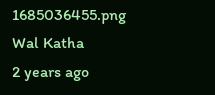1685036455.png
Wal Katha
2 years ago